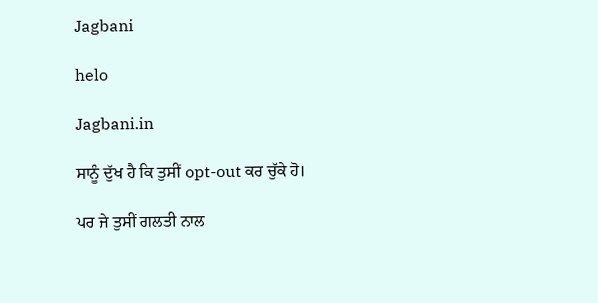Jagbani

helo

Jagbani.in

ਸਾਨੂੰ ਦੁੱਖ ਹੈ ਕਿ ਤੁਸੀਂ opt-out ਕਰ ਚੁੱਕੇ ਹੋ।

ਪਰ ਜੇ ਤੁਸੀਂ ਗਲਤੀ ਨਾਲ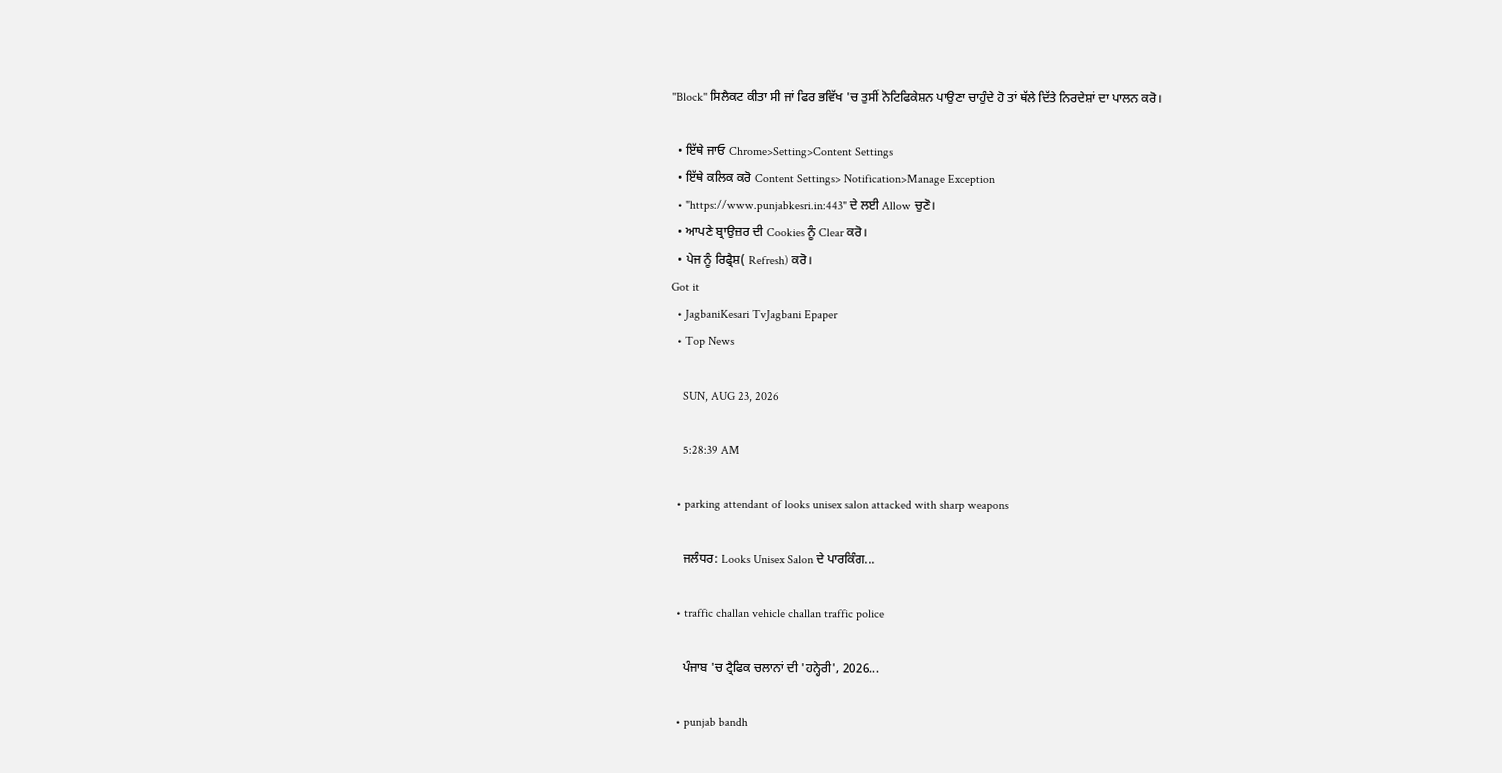''Block'' ਸਿਲੈਕਟ ਕੀਤਾ ਸੀ ਜਾਂ ਫਿਰ ਭਵਿੱਖ 'ਚ ਤੁਸੀਂ ਨੋਟਿਫਿਕੇਸ਼ਨ ਪਾਉਣਾ ਚਾਹੁੰਦੇ ਹੋ ਤਾਂ ਥੱਲੇ ਦਿੱਤੇ ਨਿਰਦੇਸ਼ਾਂ ਦਾ ਪਾਲਨ ਕਰੋ।

  • ਇੱਥੇ ਜਾਓ Chrome>Setting>Content Settings
  • ਇੱਥੇ ਕਲਿਕ ਕਰੋ Content Settings> Notification>Manage Exception
  • "https://www.punjabkesri.in:443" ਦੇ ਲਈ Allow ਚੁਣੋ।
  • ਆਪਣੇ ਬ੍ਰਾਉਜ਼ਰ ਦੀ Cookies ਨੂੰ Clear ਕਰੋ।
  • ਪੇਜ ਨੂੰ ਰਿਫ੍ਰੈਸ਼( Refresh) ਕਰੋ।
Got it
  • JagbaniKesari TvJagbani Epaper
  • Top News

    SUN, AUG 23, 2026

    5:28:39 AM

  • parking attendant of looks unisex salon attacked with sharp weapons

    ਜਲੰਧਰ: Looks Unisex Salon ਦੇ ਪਾਰਕਿੰਗ...

  • traffic challan vehicle challan traffic police

    ਪੰਜਾਬ 'ਚ ਟ੍ਰੈਫਿਕ ਚਲਾਨਾਂ ਦੀ 'ਹਨ੍ਹੇਰੀ', 2026...

  • punjab bandh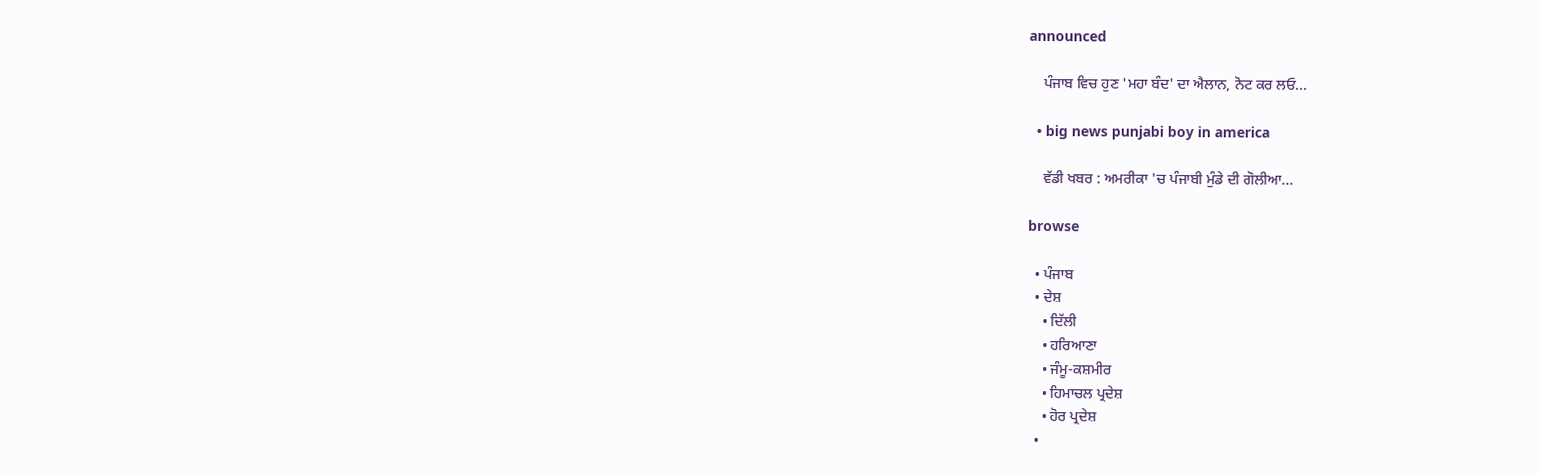announced

    ਪੰਜਾਬ ਵਿਚ ਹੁਣ 'ਮਹਾ ਬੰਦ' ਦਾ ਐਲਾਨ, ਨੋਟ ਕਰ ਲਓ...

  • big news punjabi boy in america

    ਵੱਡੀ ਖਬਰ : ਅਮਰੀਕਾ 'ਚ ਪੰਜਾਬੀ ਮੁੰਡੇ ਦੀ ਗੋਲੀਆ...

browse

  • ਪੰਜਾਬ
  • ਦੇਸ਼
    • ਦਿੱਲੀ
    • ਹਰਿਆਣਾ
    • ਜੰਮੂ-ਕਸ਼ਮੀਰ
    • ਹਿਮਾਚਲ ਪ੍ਰਦੇਸ਼
    • ਹੋਰ ਪ੍ਰਦੇਸ਼
  •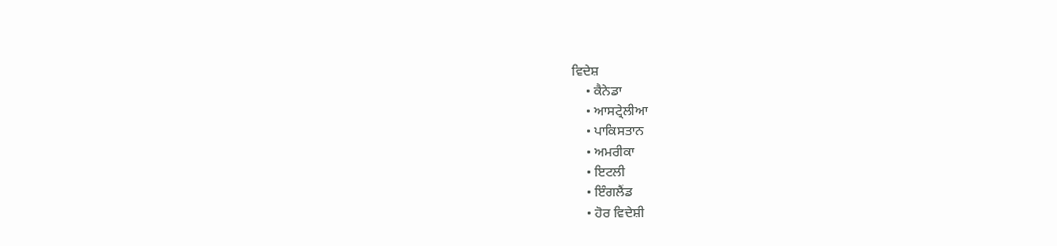ਵਿਦੇਸ਼
    • ਕੈਨੇਡਾ
    • ਆਸਟ੍ਰੇਲੀਆ
    • ਪਾਕਿਸਤਾਨ
    • ਅਮਰੀਕਾ
    • ਇਟਲੀ
    • ਇੰਗਲੈਂਡ
    • ਹੋਰ ਵਿਦੇਸ਼ੀ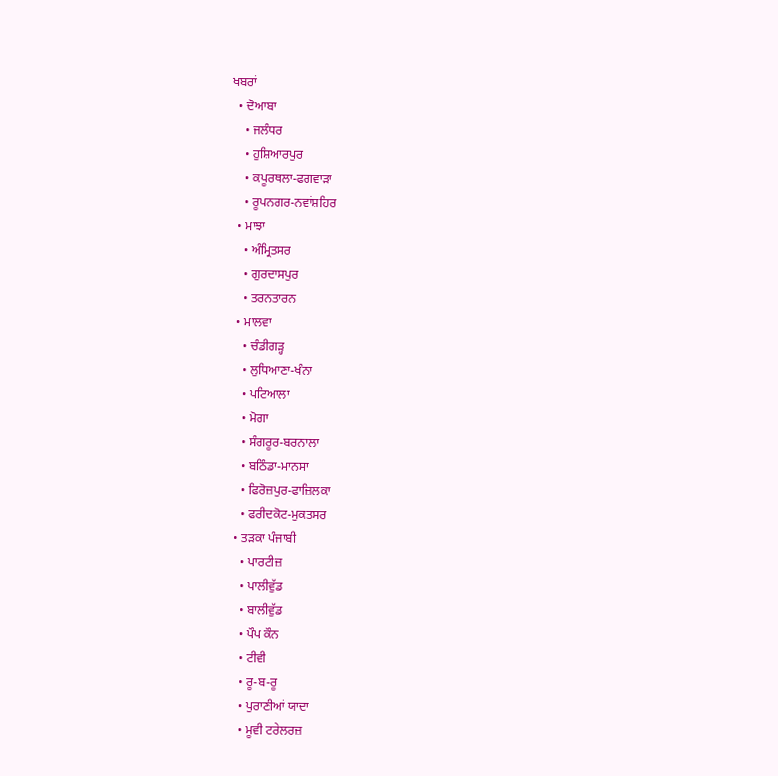ਖਬਰਾਂ
  • ਦੋਆਬਾ
    • ਜਲੰਧਰ
    • ਹੁਸ਼ਿਆਰਪੁਰ
    • ਕਪੂਰਥਲਾ-ਫਗਵਾੜਾ
    • ਰੂਪਨਗਰ-ਨਵਾਂਸ਼ਹਿਰ
  • ਮਾਝਾ
    • ਅੰਮ੍ਰਿਤਸਰ
    • ਗੁਰਦਾਸਪੁਰ
    • ਤਰਨਤਾਰਨ
  • ਮਾਲਵਾ
    • ਚੰਡੀਗੜ੍ਹ
    • ਲੁਧਿਆਣਾ-ਖੰਨਾ
    • ਪਟਿਆਲਾ
    • ਮੋਗਾ
    • ਸੰਗਰੂਰ-ਬਰਨਾਲਾ
    • ਬਠਿੰਡਾ-ਮਾਨਸਾ
    • ਫਿਰੋਜ਼ਪੁਰ-ਫਾਜ਼ਿਲਕਾ
    • ਫਰੀਦਕੋਟ-ਮੁਕਤਸਰ
  • ਤੜਕਾ ਪੰਜਾਬੀ
    • ਪਾਰਟੀਜ਼
    • ਪਾਲੀਵੁੱਡ
    • ਬਾਲੀਵੁੱਡ
    • ਪੌਪ ਕੌਨ
    • ਟੀਵੀ
    • ਰੂ-ਬ-ਰੂ
    • ਪੁਰਾਣੀਆਂ ਯਾਦਾ
    • ਮੂਵੀ ਟਰੇਲਰਜ਼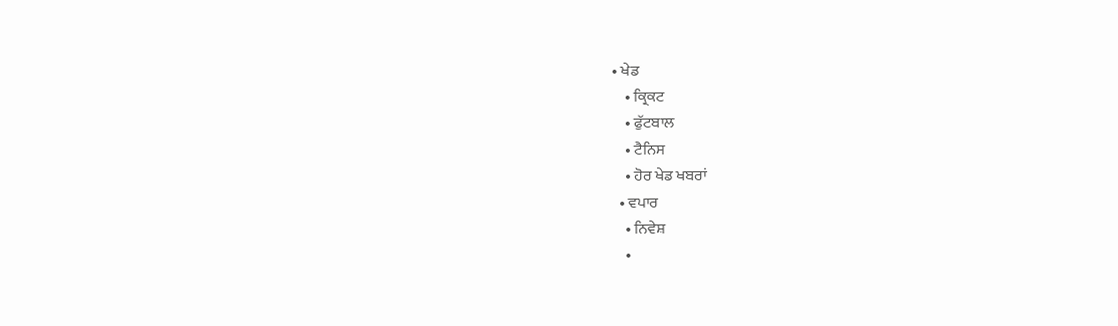• ਖੇਡ
    • ਕ੍ਰਿਕਟ
    • ਫੁੱਟਬਾਲ
    • ਟੈਨਿਸ
    • ਹੋਰ ਖੇਡ ਖਬਰਾਂ
  • ਵਪਾਰ
    • ਨਿਵੇਸ਼
    •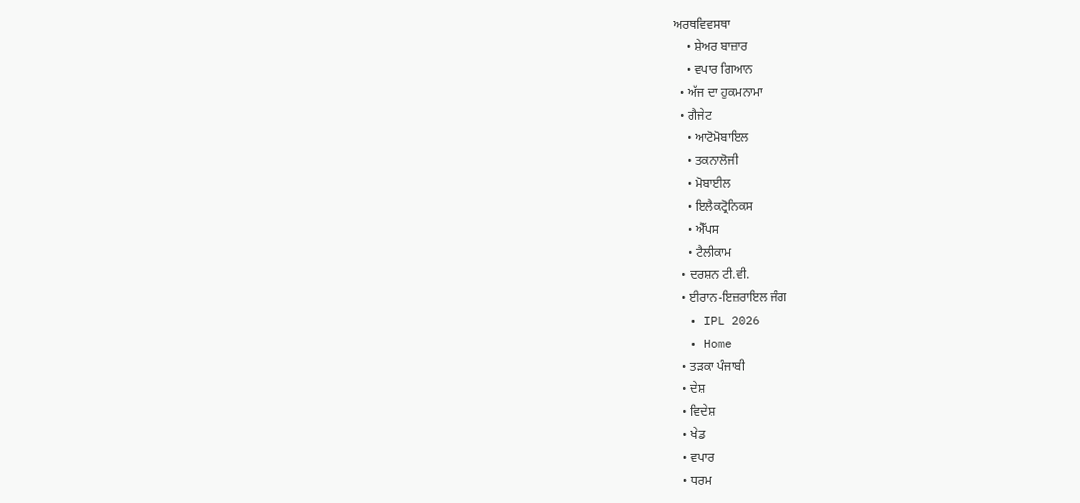ਅਰਥਵਿਵਸਥਾ
    • ਸ਼ੇਅਰ ਬਾਜ਼ਾਰ
    • ਵਪਾਰ ਗਿਆਨ
  • ਅੱਜ ਦਾ ਹੁਕਮਨਾਮਾ
  • ਗੈਜੇਟ
    • ਆਟੋਮੋਬਾਇਲ
    • ਤਕਨਾਲੋਜੀ
    • ਮੋਬਾਈਲ
    • ਇਲੈਕਟ੍ਰੋਨਿਕਸ
    • ਐੱਪਸ
    • ਟੈਲੀਕਾਮ
  • ਦਰਸ਼ਨ ਟੀ.ਵੀ.
  • ਈਰਾਨ-ਇਜ਼ਰਾਇਲ ਜੰਗ
  • IPL 2026
  • Home
  • ਤੜਕਾ ਪੰਜਾਬੀ
  • ਦੇਸ਼
  • ਵਿਦੇਸ਼
  • ਖੇਡ
  • ਵਪਾਰ
  • ਧਰਮ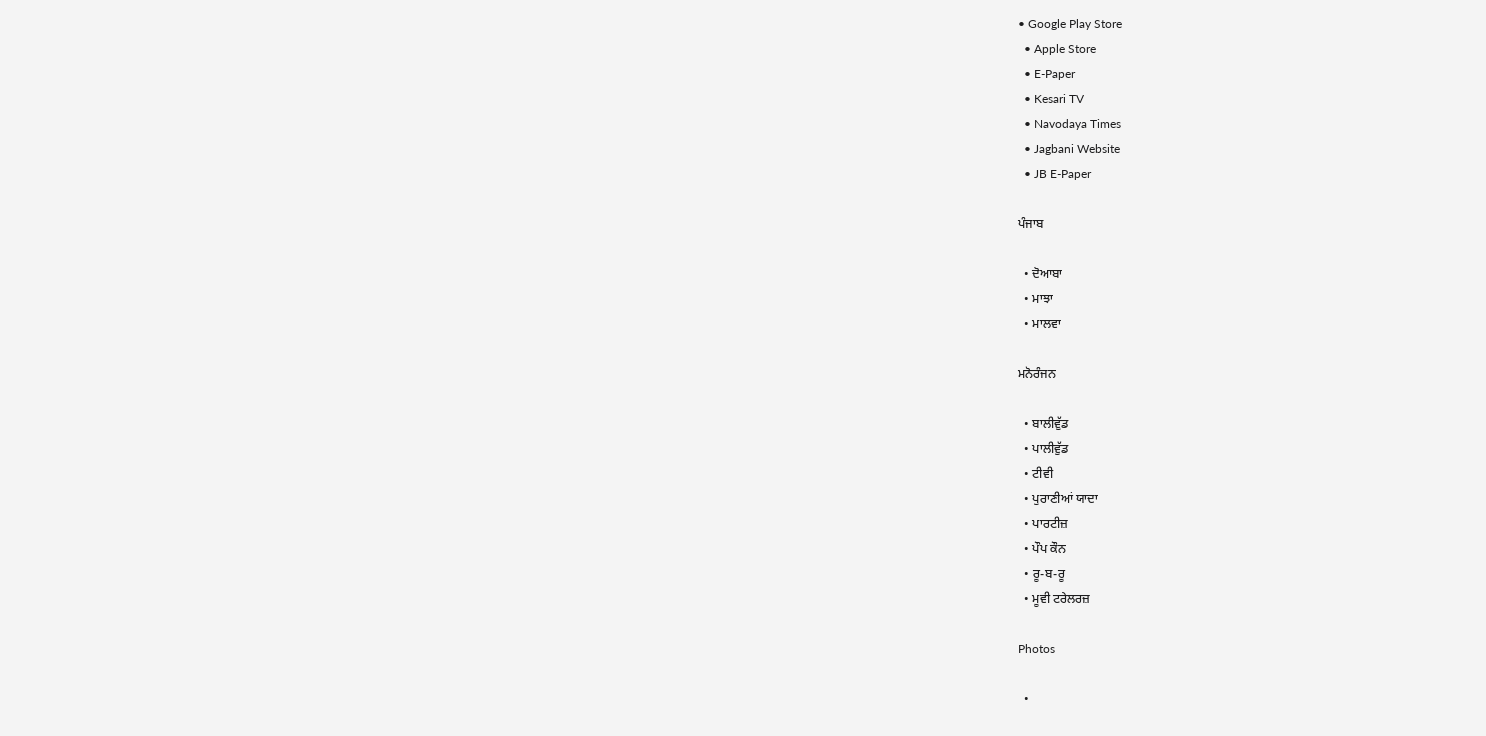• Google Play Store
  • Apple Store
  • E-Paper
  • Kesari TV
  • Navodaya Times
  • Jagbani Website
  • JB E-Paper

ਪੰਜਾਬ

  • ਦੋਆਬਾ
  • ਮਾਝਾ
  • ਮਾਲਵਾ

ਮਨੋਰੰਜਨ

  • ਬਾਲੀਵੁੱਡ
  • ਪਾਲੀਵੁੱਡ
  • ਟੀਵੀ
  • ਪੁਰਾਣੀਆਂ ਯਾਦਾ
  • ਪਾਰਟੀਜ਼
  • ਪੌਪ ਕੌਨ
  • ਰੂ-ਬ-ਰੂ
  • ਮੂਵੀ ਟਰੇਲਰਜ਼

Photos

  •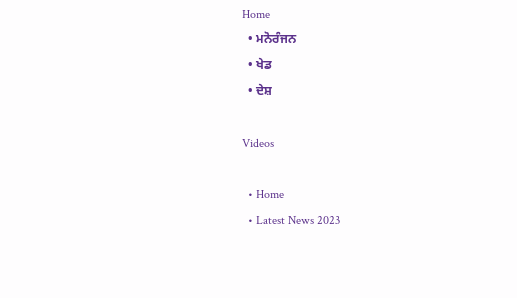Home
  • ਮਨੋਰੰਜਨ
  • ਖੇਡ
  • ਦੇਸ਼

Videos

  • Home
  • Latest News 2023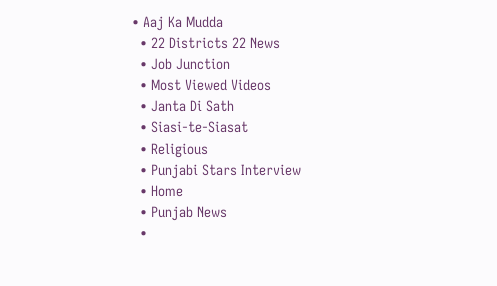• Aaj Ka Mudda
  • 22 Districts 22 News
  • Job Junction
  • Most Viewed Videos
  • Janta Di Sath
  • Siasi-te-Siasat
  • Religious
  • Punjabi Stars Interview
  • Home
  • Punjab News
  •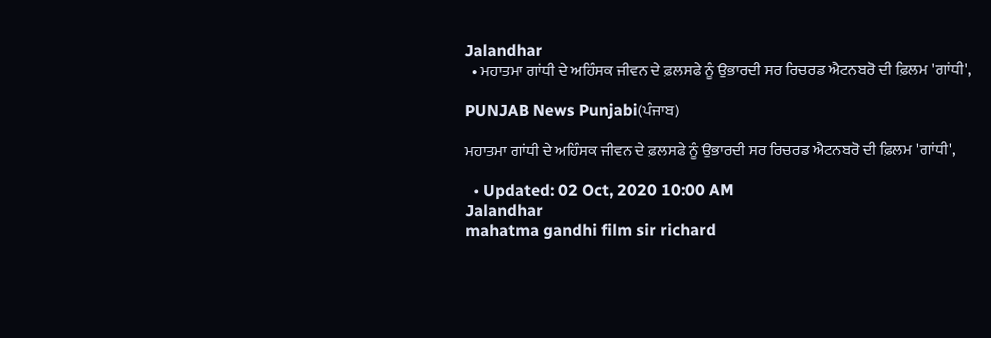Jalandhar
  • ਮਹਾਤਮਾ ਗਾਂਧੀ ਦੇ ਅਹਿੰਸਕ ਜੀਵਨ ਦੇ ਫ਼ਲਸਫੇ ਨੂੰ ਉਭਾਰਦੀ ਸਰ ਰਿਚਰਡ ਐਟਨਬਰੋ ਦੀ ਫ਼ਿਲਮ 'ਗਾਂਧੀ',

PUNJAB News Punjabi(ਪੰਜਾਬ)

ਮਹਾਤਮਾ ਗਾਂਧੀ ਦੇ ਅਹਿੰਸਕ ਜੀਵਨ ਦੇ ਫ਼ਲਸਫੇ ਨੂੰ ਉਭਾਰਦੀ ਸਰ ਰਿਚਰਡ ਐਟਨਬਰੋ ਦੀ ਫ਼ਿਲਮ 'ਗਾਂਧੀ',

  • Updated: 02 Oct, 2020 10:00 AM
Jalandhar
mahatma gandhi film sir richard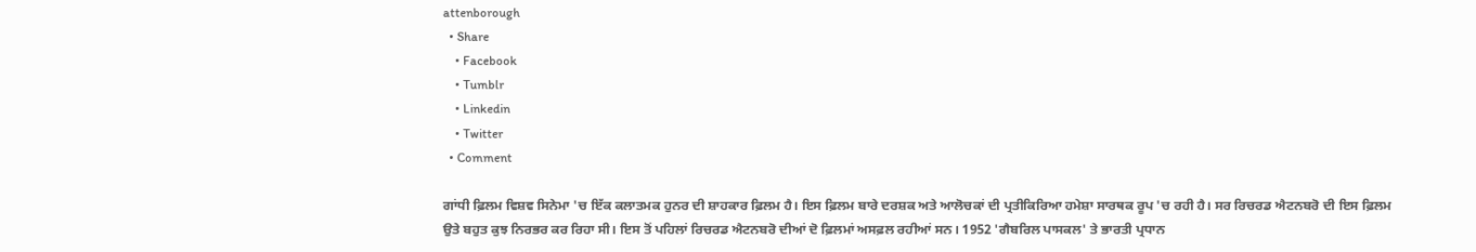attenborough
  • Share
    • Facebook
    • Tumblr
    • Linkedin
    • Twitter
  • Comment

ਗਾਂਧੀ ਫ਼ਿਲਮ ਵਿਸ਼ਵ ਸਿਨੇਮਾ 'ਚ ਇੱਕ ਕਲਾਤਮਕ ਹੁਨਰ ਦੀ ਸ਼ਾਹਕਾਰ ਫ਼ਿਲਮ ਹੈ। ਇਸ ਫ਼ਿਲਮ ਬਾਰੇ ਦਰਸ਼ਕ ਅਤੇ ਆਲੋਚਕਾਂ ਦੀ ਪ੍ਰਤੀਕਿਰਿਆ ਹਮੇਸ਼ਾ ਸਾਰਥਕ ਰੂਪ 'ਚ ਰਹੀ ਹੈ। ਸਰ ਰਿਚਰਡ ਐਟਨਬਰੋ ਦੀ ਇਸ ਫ਼ਿਲਮ ਉਤੇ ਬਹੁਤ ਕੁਝ ਨਿਰਭਰ ਕਰ ਰਿਹਾ ਸੀ। ਇਸ ਤੋਂ ਪਹਿਲਾਂ ਰਿਚਰਡ ਐਟਨਬਰੋ ਦੀਆਂ ਦੋ ਫ਼ਿਲਮਾਂ ਅਸਫ਼ਲ ਰਹੀਆਂ ਸਨ। 1952 'ਗੈਬਰਿਲ ਪਾਸਕਲ' ਤੇ ਭਾਰਤੀ ਪ੍ਰਧਾਨ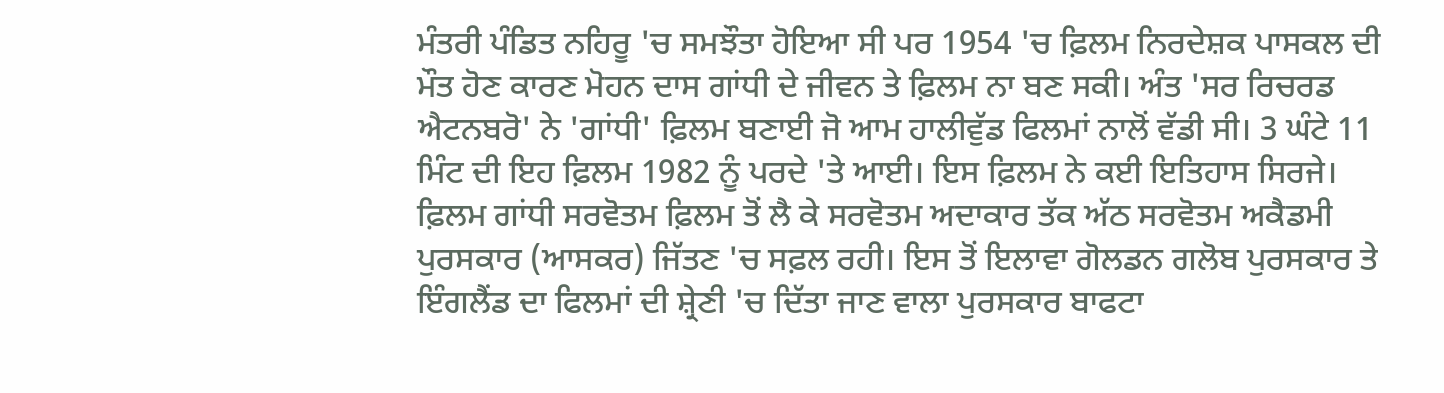ਮੰਤਰੀ ਪੰਡਿਤ ਨਹਿਰੂ 'ਚ ਸਮਝੌਤਾ ਹੋਇਆ ਸੀ ਪਰ 1954 'ਚ ਫ਼ਿਲਮ ਨਿਰਦੇਸ਼ਕ ਪਾਸਕਲ ਦੀ ਮੌਤ ਹੋਣ ਕਾਰਣ ਮੋਹਨ ਦਾਸ ਗਾਂਧੀ ਦੇ ਜੀਵਨ ਤੇ ਫ਼ਿਲਮ ਨਾ ਬਣ ਸਕੀ। ਅੰਤ 'ਸਰ ਰਿਚਰਡ ਐਟਨਬਰੋ' ਨੇ 'ਗਾਂਧੀ' ਫ਼ਿਲਮ ਬਣਾਈ ਜੋ ਆਮ ਹਾਲੀਵੁੱਡ ਫਿਲਮਾਂ ਨਾਲੋਂ ਵੱਡੀ ਸੀ। 3 ਘੰਟੇ 11 ਮਿੰਟ ਦੀ ਇਹ ਫ਼ਿਲਮ 1982 ਨੂੰ ਪਰਦੇ 'ਤੇ ਆਈ। ਇਸ ਫ਼ਿਲਮ ਨੇ ਕਈ ਇਤਿਹਾਸ ਸਿਰਜੇ। ਫ਼ਿਲਮ ਗਾਂਧੀ ਸਰਵੋਤਮ ਫ਼ਿਲਮ ਤੋਂ ਲੈ ਕੇ ਸਰਵੋਤਮ ਅਦਾਕਾਰ ਤੱਕ ਅੱਠ ਸਰਵੋਤਮ ਅਕੈਡਮੀ ਪੁਰਸਕਾਰ (ਆਸਕਰ) ਜਿੱਤਣ 'ਚ ਸਫ਼ਲ ਰਹੀ। ਇਸ ਤੋਂ ਇਲਾਵਾ ਗੋਲਡਨ ਗਲੋਬ ਪੁਰਸਕਾਰ ਤੇ ਇੰਗਲੈਂਡ ਦਾ ਫਿਲਮਾਂ ਦੀ ਸ਼੍ਰੇਣੀ 'ਚ ਦਿੱਤਾ ਜਾਣ ਵਾਲਾ ਪੁਰਸਕਾਰ ਬਾਫਟਾ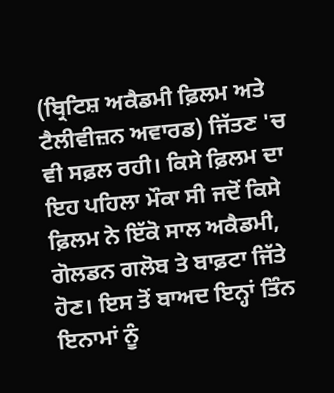(ਬ੍ਰਿਟਿਸ਼ ਅਕੈਡਮੀ ਫ਼ਿਲਮ ਅਤੇ ਟੈਲੀਵੀਜ਼ਨ ਅਵਾਰਡ) ਜਿੱਤਣ 'ਚ ਵੀ ਸਫ਼ਲ ਰਹੀ। ਕਿਸੇ ਫ਼ਿਲਮ ਦਾ ਇਹ ਪਹਿਲਾ ਮੌਕਾ ਸੀ ਜਦੋਂ ਕਿਸੇ ਫ਼ਿਲਮ ਨੇ ਇੱਕੋ ਸਾਲ ਅਕੈਡਮੀ, ਗੋਲਡਨ ਗਲੋਬ ਤੇ ਬਾਫ਼ਟਾ ਜਿੱਤੇ ਹੋਣ। ਇਸ ਤੋਂ ਬਾਅਦ ਇਨ੍ਹਾਂ ਤਿੰਨ ਇਨਾਮਾਂ ਨੂੰ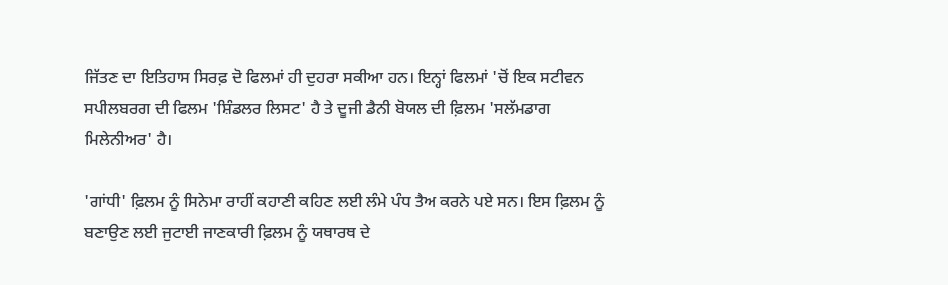ਜਿੱਤਣ ਦਾ ਇਤਿਹਾਸ ਸਿਰਫ਼ ਦੋ ਫਿਲਮਾਂ ਹੀ ਦੁਹਰਾ ਸਕੀਆ ਹਨ। ਇਨ੍ਹਾਂ ਫਿਲਮਾਂ 'ਚੋਂ ਇਕ ਸਟੀਵਨ ਸਪੀਲਬਰਗ ਦੀ ਫਿਲਮ 'ਸ਼ਿੰਡਲਰ ਲਿਸਟ' ਹੈ ਤੇ ਦੂਜੀ ਡੈਨੀ ਬੋਯਲ ਦੀ ਫ਼ਿਲਮ 'ਸਲੱਮਡਾਗ ਮਿਲੇਨੀਅਰ' ਹੈ।

'ਗਾਂਧੀ' ਫ਼ਿਲਮ ਨੂੰ ਸਿਨੇਮਾ ਰਾਹੀਂ ਕਹਾਣੀ ਕਹਿਣ ਲਈ ਲੰਮੇ ਪੰਧ ਤੈਅ ਕਰਨੇ ਪਏ ਸਨ। ਇਸ ਫ਼ਿਲਮ ਨੂੰ ਬਣਾਉਣ ਲਈ ਜੁਟਾਈ ਜਾਣਕਾਰੀ ਫ਼ਿਲਮ ਨੂੰ ਯਥਾਰਥ ਦੇ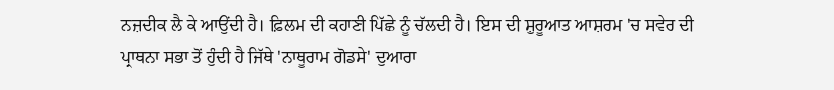ਨਜ਼ਦੀਕ ਲੈ ਕੇ ਆਉਂਦੀ ਹੈ। ਫ਼ਿਲਮ ਦੀ ਕਹਾਣੀ ਪਿੱਛੇ ਨੂੰ ਚੱਲਦੀ ਹੈ। ਇਸ ਦੀ ਸ਼ੁਰੂਆਤ ਆਸ਼ਰਮ 'ਚ ਸਵੇਰ ਦੀ ਪ੍ਰਾਥਨਾ ਸਭਾ ਤੋਂ ਹੁੰਦੀ ਹੈ ਜਿੱਥੇ 'ਨਾਥੂਰਾਮ ਗੋਡਸੇ' ਦੁਆਰਾ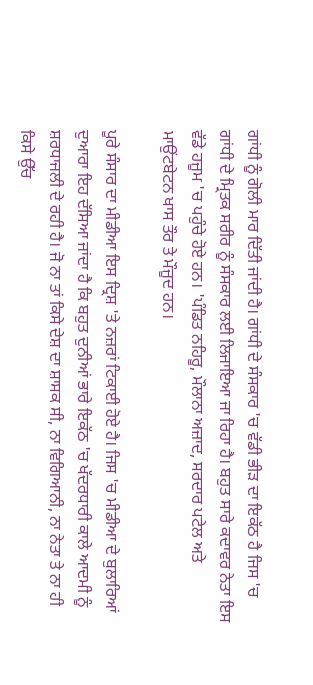ਗਾਂਧੀ ਨੂੰ ਗੋਲੀ ਮਾਰ ਦਿੱਤੀ ਜਾਂਦੀ ਹੈ। ਗਾਂਧੀ ਦੇ ਸੰਸਕਾਰ 'ਚ ਵੱਡੀ ਭੀੜ ਦਾ ਇਕੱਠ ਹੈ ਜਿਸ 'ਚ ਗਾਂਧੀ ਦੇ ਮ੍ਰਿਤਕ ਸਰੀਰ ਨੂੰ ਸੰਸਕਾਰ ਲਈ ਲਿਜਾਇਆ ਜਾ ਰਿਹਾ ਹੈ। ਬਹੁਤ ਸਾਰੇ ਕਦਾਵਰ ਨੇਤਾ ਇਸ ਵੱਡੇ ਹਜੂਮ 'ਚ ਪਹੁੰਚੇ ਹੋਏ ਹਨ। 'ਪੰਡਿਤ ਨਹਿਰੂ, ਮੌਲਾਨਾ ਅਜ਼ਾਦ, ਸਰਦਾਰ ਪਟੇਲ ਅਤੇ ਮਾਉਂਟਬੇਟਨ ਖਾਸ ਤੌਰ ਤੇ ਮੌਜੂਦ ਹਨ।

ਪੂਰੇ ਸੰਸਾਰ ਦਾ ਮੀਡੀਆ ਇਸ ਦ੍ਰਿਸ਼ 'ਤੇ ਨਜ਼ਰਾਂ ਟਿਕਾਈ ਹੋਏ ਹੈ। ਜਿਸ 'ਚ ਮੀਡੀਆ ਦੇ ਬੁਲਾਰਿਆਂ ਦੁਆਰਾ ਇਹ ਦੱਸਿਆ ਜਾਂਦਾ ਹੈ ਕਿ ਬਹੁਤ ਦੁਨੀਆਂ ਭਾਰੇ ਇਕੱਠ 'ਚ ਖੱਦਰਧਾਰੀ ਕਾਲੇ ਆਦਮੀ ਨੂੰ ਸ਼ਰਧਾਜਲੀ ਦੇ ਰਹੀ ਹੈ। ਜੋ ਨਾ ਤਾਂ ਕਿਸੇ ਦੇਸ਼ ਦਾ ਸ਼ਾਸਕ ਸੀ, ਨਾ ਵਿਗਿਆਨੀ, ਨਾ ਨੇਤਾ ਤੇ ਨਾ ਹੀ ਕਿਸੇ ਉੱਚ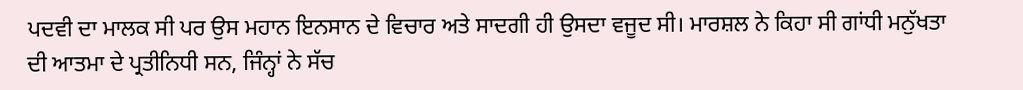ਪਦਵੀ ਦਾ ਮਾਲਕ ਸੀ ਪਰ ਉਸ ਮਹਾਨ ਇਨਸਾਨ ਦੇ ਵਿਚਾਰ ਅਤੇ ਸਾਦਗੀ ਹੀ ਉਸਦਾ ਵਜੂਦ ਸੀ। ਮਾਰਸ਼ਲ ਨੇ ਕਿਹਾ ਸੀ ਗਾਂਧੀ ਮਨੁੱਖਤਾ ਦੀ ਆਤਮਾ ਦੇ ਪ੍ਰਤੀਨਿਧੀ ਸਨ, ਜਿੰਨ੍ਹਾਂ ਨੇ ਸੱਚ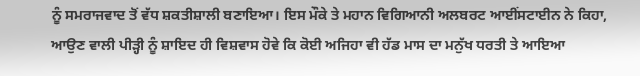ਨੂੰ ਸਮਰਾਜਵਾਦ ਤੋਂ ਵੱਧ ਸ਼ਕਤੀਸ਼ਾਲੀ ਬਣਾਇਆ। ਇਸ ਮੌਕੇ ਤੇ ਮਹਾਨ ਵਿਗਿਆਨੀ ਅਲਬਰਟ ਆਈਂਸਟਾਈਨ ਨੇ ਕਿਹਾ, ਆਉਣ ਵਾਲੀ ਪੀੜ੍ਹੀ ਨੂੰ ਸ਼ਾਇਦ ਹੀ ਵਿਸ਼ਵਾਸ ਹੋਵੇ ਕਿ ਕੋਈ ਅਜਿਹਾ ਵੀ ਹੱਡ ਮਾਸ ਦਾ ਮਨੁੱਖ ਧਰਤੀ ਤੇ ਆਇਆ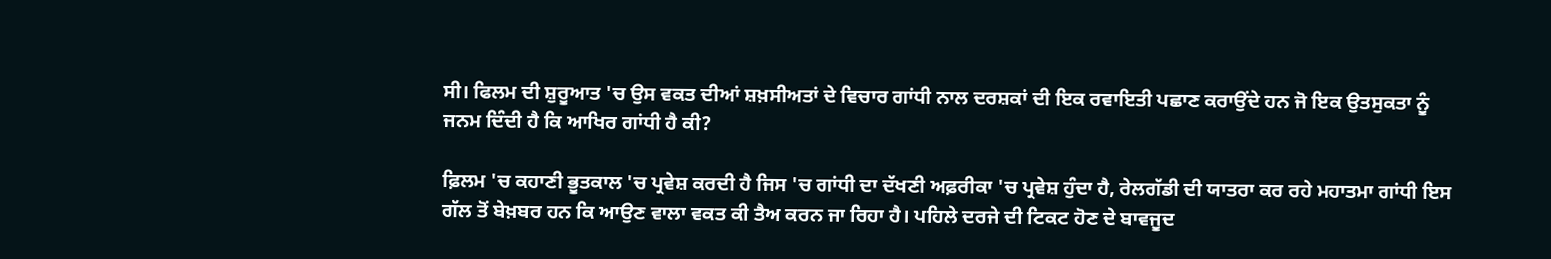ਸੀ। ਫਿਲਮ ਦੀ ਸ਼ੁਰੂਆਤ 'ਚ ਉਸ ਵਕਤ ਦੀਆਂ ਸ਼ਖ਼ਸੀਅਤਾਂ ਦੇ ਵਿਚਾਰ ਗਾਂਧੀ ਨਾਲ ਦਰਸ਼ਕਾਂ ਦੀ ਇਕ ਰਵਾਇਤੀ ਪਛਾਣ ਕਰਾਉਂਦੇ ਹਨ ਜੋ ਇਕ ਉਤਸੁਕਤਾ ਨੂੰ ਜਨਮ ਦਿੰਦੀ ਹੈ ਕਿ ਆਖਿਰ ਗਾਂਧੀ ਹੈ ਕੀ?

ਫ਼ਿਲਮ 'ਚ ਕਹਾਣੀ ਭੂਤਕਾਲ 'ਚ ਪ੍ਰਵੇਸ਼ ਕਰਦੀ ਹੈ ਜਿਸ 'ਚ ਗਾਂਧੀ ਦਾ ਦੱਖਣੀ ਅਫ਼ਰੀਕਾ 'ਚ ਪ੍ਰਵੇਸ਼ ਹੁੰਦਾ ਹੈ, ਰੇਲਗੱਡੀ ਦੀ ਯਾਤਰਾ ਕਰ ਰਹੇ ਮਹਾਤਮਾ ਗਾਂਧੀ ਇਸ ਗੱਲ ਤੋਂ ਬੇਖ਼ਬਰ ਹਨ ਕਿ ਆਉਣ ਵਾਲਾ ਵਕਤ ਕੀ ਤੈਅ ਕਰਨ ਜਾ ਰਿਹਾ ਹੈ। ਪਹਿਲੇ ਦਰਜੇ ਦੀ ਟਿਕਟ ਹੋਣ ਦੇ ਬਾਵਜੂਦ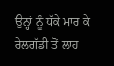ਉਨ੍ਹਾਂ ਨੂੰ ਧੱਕੇ ਮਾਰ ਕੇ ਰੇਲਗੱਡੀ ਤੋਂ ਲਾਹ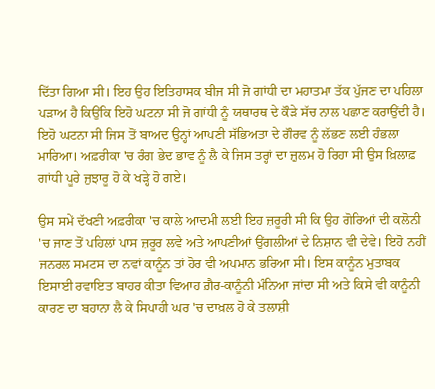ਦਿੱਤਾ ਗਿਆ ਸੀ। ਇਹ ਉਹ ਇਤਿਹਾਸਕ ਬੀਜ ਸੀ ਜੋ ਗਾਂਧੀ ਦਾ ਮਹਾਤਮਾ ਤੱਕ ਪੁੱਜਣ ਦਾ ਪਹਿਲਾ ਪੜਾਅ ਹੈ ਕਿਉਂਕਿ ਇਹੋ ਘਟਨਾ ਸੀ ਜੋ ਗਾਂਧੀ ਨੂੰ ਯਥਾਰਥ ਦੇ ਕੌੜੇ ਸੱਚ ਨਾਲ ਪਛਾਣ ਕਰਾਉਂਦੀ ਹੈ। ਇਹੋ ਘਟਨਾ ਸੀ ਜਿਸ ਤੋਂ ਬਾਅਦ ਉਨ੍ਹਾਂ ਆਪਣੀ ਸੱਭਿਅਤਾ ਦੇ ਗੌਰਵ ਨੂੰ ਲੱਭਣ ਲਈ ਹੰਭਲਾ ਮਾਰਿਆ। ਅਫ਼ਰੀਕਾ 'ਚ ਰੰਗ ਭੇਦ ਭਾਵ ਨੂੰ ਲੈ ਕੇ ਜਿਸ ਤਰ੍ਹਾਂ ਦਾ ਜ਼ੁਲਮ ਹੋ ਰਿਹਾ ਸੀ ਉਸ ਖ਼ਿਲਾਫ਼ ਗਾਂਧੀ ਪੂਰੇ ਜੁਝਾਰੂ ਹੋ ਕੇ ਖੜ੍ਹੇ ਹੋ ਗਏ।

ਉਸ ਸਮੇਂ ਦੱਖਣੀ ਅਫ਼ਰੀਕਾ 'ਚ ਕਾਲੇ ਆਦਮੀ ਲਈ ਇਹ ਜ਼ਰੂਰੀ ਸੀ ਕਿ ਉਹ ਗੋਰਿਆਂ ਦੀ ਕਲੋਨੀ 'ਚ ਜਾਣ ਤੋਂ ਪਹਿਲਾਂ ਪਾਸ ਜ਼ਰੂਰ ਲਵੇ ਅਤੇ ਆਪਣੀਆਂ ਉਂਗਲੀਆਂ ਦੇ ਨਿਸ਼ਾਨ ਵੀ ਦੇਵੇ। ਇਹੋ ਨਹੀਂ ਜਨਰਲ ਸਮਟਸ ਦਾ ਨਵਾਂ ਕਾਨੂੰਨ ਤਾਂ ਹੋਰ ਵੀ ਅਪਮਾਨ ਭਰਿਆ ਸੀ। ਇਸ ਕਾਨੂੰਨ ਮੁਤਾਬਕ ਇਸਾਈ ਰਵਾਇਤ ਬਾਹਰ ਕੀਤਾ ਵਿਆਹ ਗ਼ੈਰ-ਕਾਨੂੰਨੀ ਮੰਨਿਆ ਜਾਂਦਾ ਸੀ ਅਤੇ ਕਿਸੇ ਵੀ ਕਾਨੂੰਨੀ ਕਾਰਣ ਦਾ ਬਹਾਨਾ ਲੈ ਕੇ ਸਿਪਾਹੀ ਘਰ 'ਚ ਦਾਖ਼ਲ ਹੋ ਕੇ ਤਲਾਸ਼ੀ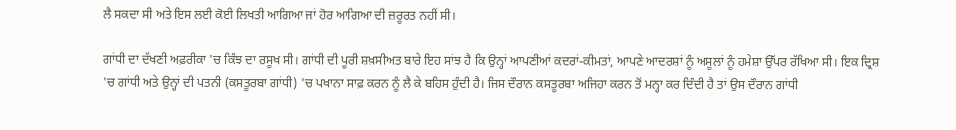ਲੈ ਸਕਦਾ ਸੀ ਅਤੇ ਇਸ ਲਈ ਕੋਈ ਲਿਖਤੀ ਆਗਿਆ ਜਾਂ ਹੋਰ ਆਗਿਆ ਦੀ ਜ਼ਰੂਰਤ ਨਹੀਂ ਸੀ।

ਗਾਂਧੀ ਦਾ ਦੱਖਣੀ ਅਫ਼ਰੀਕਾ 'ਚ ਕਿੰਝ ਦਾ ਰਸੂਖ ਸੀ। ਗਾਂਧੀ ਦੀ ਪੂਰੀ ਸ਼ਖ਼ਸੀਅਤ ਬਾਰੇ ਇਹ ਸਾਂਝ ਹੈ ਕਿ ਉਨ੍ਹਾਂ ਆਪਣੀਆਂ ਕਦਰਾਂ-ਕੀਮਤਾਂ, ਆਪਣੇ ਆਦਰਸ਼ਾਂ ਨੂੰ ਅਸੂਲਾਂ ਨੂੰ ਹਮੇਸ਼ਾ ਉੱਪਰ ਰੱਖਿਆ ਸੀ। ਇਕ ਦ੍ਰਿਸ਼ 'ਚ ਗਾਂਧੀ ਅਤੇ ਉਨ੍ਹਾਂ ਦੀ ਪਤਨੀ (ਕਸਤੂਰਬਾ ਗਾਂਧੀ) 'ਚ ਪਖਾਨਾ ਸਾਫ਼ ਕਰਨ ਨੂੰ ਲੈ ਕੇ ਬਹਿਸ ਹੁੰਦੀ ਹੈ। ਜਿਸ ਦੌਰਾਨ ਕਸਤੂਰਬਾ ਅਜਿਹਾ ਕਰਨ ਤੋਂ ਮਨ੍ਹਾ ਕਰ ਦਿੰਦੀ ਹੈ ਤਾਂ ਉਸ ਦੌਰਾਨ ਗਾਂਧੀ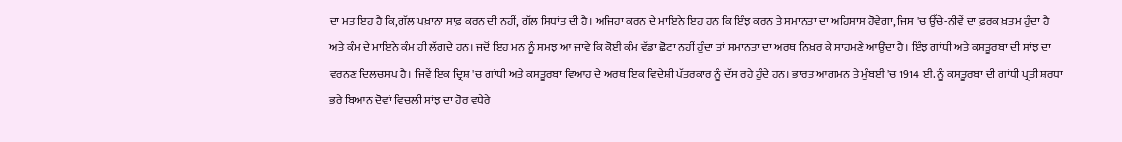ਦਾ ਮਤ ਇਹ ਹੈ ਕਿ,ਗੱਲ ਪਖ਼ਾਨਾ ਸਾਫ਼ ਕਰਨ ਦੀ ਨਹੀਂ, ਗੱਲ ਸਿਧਾਂਤ ਦੀ ਹੈ। ਅਜਿਹਾ ਕਰਨ ਦੇ ਮਾਇਨੇ ਇਹ ਹਨ ਕਿ ਇੰਝ ਕਰਨ ਤੇ ਸਮਾਨਤਾ ਦਾ ਅਹਿਸਾਸ ਹੋਵੇਗਾ, ਜਿਸ 'ਚ ਉੱਚੇ-ਨੀਵੇਂ ਦਾ ਫ਼ਰਕ ਖ਼ਤਮ ਹੁੰਦਾ ਹੈ ਅਤੇ ਕੰਮ ਦੇ ਮਾਇਨੇ ਕੰਮ ਹੀ ਲੱਗਦੇ ਹਨ। ਜਦੋਂ ਇਹ ਮਨ ਨੂੰ ਸਮਝ ਆ ਜਾਵੇ ਕਿ ਕੋਈ ਕੰਮ ਵੱਡਾ ਛੋਟਾ ਨਹੀਂ ਹੁੰਦਾ ਤਾਂ ਸਮਾਨਤਾ ਦਾ ਅਰਥ ਨਿਖ਼ਰ ਕੇ ਸਾਹਮਣੇ ਆਉਂਦਾ ਹੈ। ਇੰਝ ਗਾਂਧੀ ਅਤੇ ਕਸਤੂਰਬਾ ਦੀ ਸਾਂਝ ਦਾ ਵਰਨਣ ਦਿਲਚਸਪ ਹੈ। ਜਿਵੇਂ ਇਕ ਦ੍ਰਿਸ਼ 'ਚ ਗਾਂਧੀ ਅਤੇ ਕਸਤੂਰਬਾ ਵਿਆਹ ਦੇ ਅਰਥ ਇਕ ਵਿਦੇਸ਼ੀ ਪੱਤਰਕਾਰ ਨੂੰ ਦੱਸ ਰਹੇ ਹੁੰਦੇ ਹਨ। ਭਾਰਤ ਆਗਮਨ ਤੇ ਮੁੰਬਈ 'ਚ 1914 ਈ. ਨੂੰ ਕਸਤੂਰਬਾ ਦੀ ਗਾਂਧੀ ਪ੍ਰਤੀ ਸ਼ਰਧਾ ਭਰੇ ਬਿਆਨ ਦੋਵਾਂ ਵਿਚਲੀ ਸਾਂਝ ਦਾ ਹੋਰ ਵਧੇਰੇ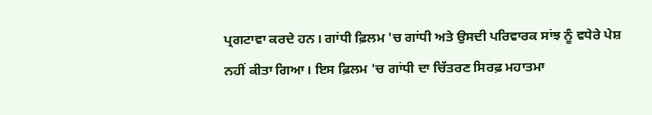ਪ੍ਰਗਟਾਵਾ ਕਰਦੇ ਹਨ। ਗਾਂਧੀ ਫ਼ਿਲਮ 'ਚ ਗਾਂਧੀ ਅਤੇ ਉਸਦੀ ਪਰਿਵਾਰਕ ਸਾਂਝ ਨੂੰ ਵਧੇਰੇ ਪੇਸ਼ ਨਹੀਂ ਕੀਤਾ ਗਿਆ। ਇਸ ਫ਼ਿਲਮ 'ਚ ਗਾਂਧੀ ਦਾ ਚਿੱਤਰਣ ਸਿਰਫ਼ ਮਹਾਤਮਾ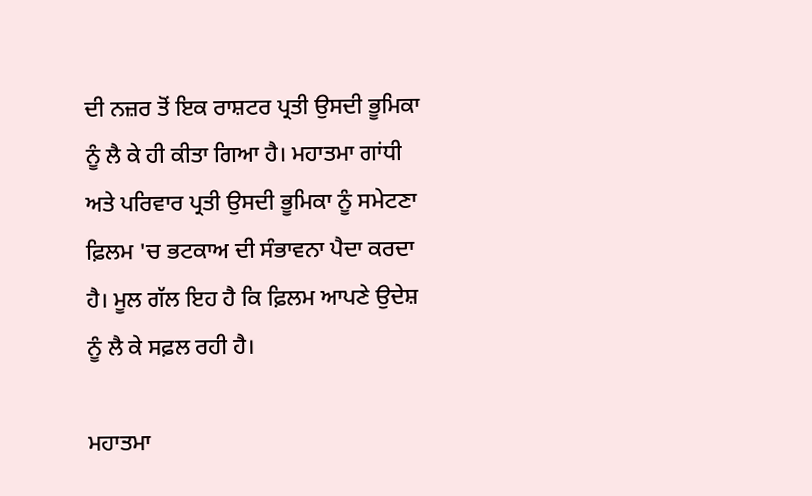ਦੀ ਨਜ਼ਰ ਤੋਂ ਇਕ ਰਾਸ਼ਟਰ ਪ੍ਰਤੀ ਉਸਦੀ ਭੂਮਿਕਾ ਨੂੰ ਲੈ ਕੇ ਹੀ ਕੀਤਾ ਗਿਆ ਹੈ। ਮਹਾਤਮਾ ਗਾਂਧੀ ਅਤੇ ਪਰਿਵਾਰ ਪ੍ਰਤੀ ਉਸਦੀ ਭੂਮਿਕਾ ਨੂੰ ਸਮੇਟਣਾ ਫ਼ਿਲਮ 'ਚ ਭਟਕਾਅ ਦੀ ਸੰਭਾਵਨਾ ਪੈਦਾ ਕਰਦਾ ਹੈ। ਮੂਲ ਗੱਲ ਇਹ ਹੈ ਕਿ ਫ਼ਿਲਮ ਆਪਣੇ ਉਦੇਸ਼ ਨੂੰ ਲੈ ਕੇ ਸਫ਼ਲ ਰਹੀ ਹੈ।

ਮਹਾਤਮਾ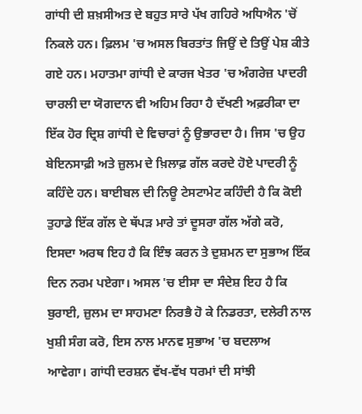ਗਾਂਧੀ ਦੀ ਸ਼ਖ਼ਸੀਅਤ ਦੇ ਬਹੁਤ ਸਾਰੇ ਪੱਖ ਗਹਿਰੇ ਅਧਿਐਨ 'ਚੋਂ ਨਿਕਲੇ ਹਨ। ਫ਼ਿਲਮ 'ਚ ਅਸਲ ਬਿਰਤਾਂਤ ਜਿਉਂ ਦੇ ਤਿਉਂ ਪੇਸ਼ ਕੀਤੇ ਗਏ ਹਨ। ਮਹਾਤਮਾ ਗਾਂਧੀ ਦੇ ਕਾਰਜ ਖੇਤਰ 'ਚ ਅੰਗਰੇਜ਼ ਪਾਦਰੀ ਚਾਰਲੀ ਦਾ ਯੋਗਦਾਨ ਵੀ ਅਹਿਮ ਰਿਹਾ ਹੈ ਦੱਖਣੀ ਅਫ਼ਰੀਕਾ ਦਾ ਇੱਕ ਹੋਰ ਦ੍ਰਿਸ਼ ਗਾਂਧੀ ਦੇ ਵਿਚਾਰਾਂ ਨੂੰ ਉਭਾਰਦਾ ਹੈ। ਜਿਸ 'ਚ ਉਹ ਬੇਇਨਸਾਫ਼ੀ ਅਤੇ ਜ਼ੁਲਮ ਦੇ ਖ਼ਿਲਾਫ਼ ਗੱਲ ਕਰਦੇ ਹੋਏ ਪਾਦਰੀ ਨੂੰ ਕਹਿੰਦੇ ਹਨ। ਬਾਈਬਲ ਦੀ ਨਿਊ ਟੇਸਟਾਮੇਟ ਕਹਿੰਦੀ ਹੈ ਕਿ ਕੋਈ ਤੁਹਾਡੇ ਇੱਕ ਗੱਲ ਦੇ ਥੱਪੜ ਮਾਰੇ ਤਾਂ ਦੂਸਰਾ ਗੱਲ ਅੱਗੇ ਕਰੋ, ਇਸਦਾ ਅਰਥ ਇਹ ਹੈ ਕਿ ਇੰਝ ਕਰਨ ਤੇ ਦੁਸ਼ਮਨ ਦਾ ਸੁਭਾਅ ਇੱਕ ਦਿਨ ਨਰਮ ਪਏਗਾ। ਅਸਲ 'ਚ ਈਸਾ ਦਾ ਸੰਦੇਸ਼ ਇਹ ਹੈ ਕਿ ਬੁਰਾਈ, ਜ਼ੁਲਮ ਦਾ ਸਾਹਮਣਾ ਨਿਰਭੈ ਹੋ ਕੇ ਨਿਡਰਤਾ, ਦਲੇਰੀ ਨਾਲ ਖੁਸ਼ੀ ਸੰਗ ਕਰੋ, ਇਸ ਨਾਲ ਮਾਨਵ ਸੁਭਾਅ 'ਚ ਬਦਲਾਅ ਆਵੇਗਾ। ਗਾਂਧੀ ਦਰਸ਼ਨ ਵੱਖ-ਵੱਖ ਧਰਮਾਂ ਦੀ ਸਾਂਝੀ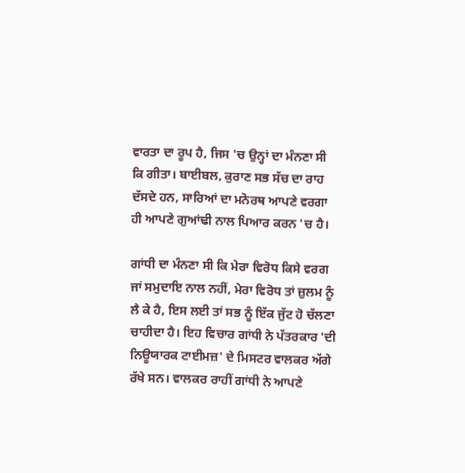ਵਾਰਤਾ ਦਾ ਰੂਪ ਹੈ, ਜਿਸ 'ਚ ਉਨ੍ਹਾਂ ਦਾ ਮੰਨਣਾ ਸੀ ਕਿ ਗੀਤਾ। ਬਾਈਬਲ, ਕੁਰਾਣ ਸਭ ਸੱਚ ਦਾ ਰਾਹ ਦੱਸਦੇ ਹਨ, ਸਾਰਿਆਂ ਦਾ ਮਨੋਰਥ ਆਪਣੇ ਵਰਗਾ ਹੀ ਆਪਣੇ ਗੁਆਂਢੀ ਨਾਲ ਪਿਆਰ ਕਰਨ 'ਚ ਹੈ।

ਗਾਂਧੀ ਦਾ ਮੰਨਣਾ ਸੀ ਕਿ ਮੇਰਾ ਵਿਰੋਧ ਕਿਸੇ ਵਰਗ ਜਾਂ ਸਮੁਦਾਇ ਨਾਲ ਨਹੀਂ, ਮੇਰਾ ਵਿਰੋਧ ਤਾਂ ਜ਼ੁਲਮ ਨੂੰ ਲੈ ਕੇ ਹੈ, ਇਸ ਲਈ ਤਾਂ ਸਭ ਨੂੰ ਇੱਕ ਜੁੱਟ ਹੋ ਚੱਲਣਾ ਚਾਹੀਦਾ ਹੈ। ਇਹ ਵਿਚਾਰ ਗਾਂਧੀ ਨੇ ਪੱਤਰਕਾਰ 'ਦੀ ਨਿਊਯਾਰਕ ਟਾਈਮਜ਼' ਦੇ ਮਿਸਟਰ ਵਾਲਕਰ ਅੱਗੇ ਰੱਖੇ ਸਨ। ਵਾਲਕਰ ਰਾਹੀਂ ਗਾਂਧੀ ਨੇ ਆਪਣੇ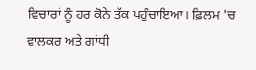ਵਿਚਾਰਾਂ ਨੂੰ ਹਰ ਕੋਨੇ ਤੱਕ ਪਹੁੰਚਾਇਆ। ਫ਼ਿਲਮ 'ਚ ਵਾਲਕਰ ਅਤੇ ਗਾਂਧੀ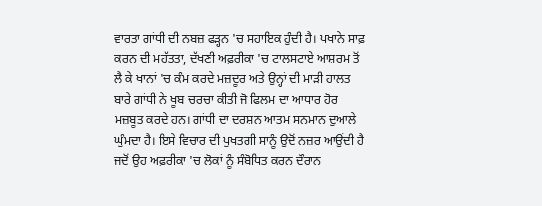ਵਾਰਤਾ ਗਾਂਧੀ ਦੀ ਨਬਜ਼ ਫੜ੍ਹਨ 'ਚ ਸਹਾਇਕ ਹੁੰਦੀ ਹੈ। ਪਖਾਨੇ ਸਾਫ਼ ਕਰਨ ਦੀ ਮਹੱਤਤਾ, ਦੱਖਣੀ ਅਫ਼ਰੀਕਾ 'ਚ ਟਾਲਸਟਾਏ ਆਸ਼ਰਮ ਤੋਂ ਲੈ ਕੇ ਖਾਨਾਂ 'ਚ ਕੰਮ ਕਰਦੇ ਮਜ਼ਦੂਰ ਅਤੇ ਉਨ੍ਹਾਂ ਦੀ ਮਾੜੀ ਹਾਲਤ ਬਾਰੇ ਗਾਂਧੀ ਨੇ ਖੂਬ ਚਰਚਾ ਕੀਤੀ ਜੋ ਫਿਲਮ ਦਾ ਆਧਾਰ ਹੋਰ ਮਜ਼ਬੂਤ ਕਰਦੇ ਹਨ। ਗਾਂਧੀ ਦਾ ਦਰਸ਼ਨ ਆਤਮ ਸਨਮਾਨ ਦੁਆਲੇ ਘੁੰਮਦਾ ਹੈ। ਇਸੇ ਵਿਚਾਰ ਦੀ ਪੁਖਤਗੀ ਸਾਨੂੰ ਉਦੋਂ ਨਜ਼ਰ ਆਉਂਦੀ ਹੈ ਜਦੋਂ ਉਹ ਅਫ਼ਰੀਕਾ 'ਚ ਲੋਕਾਂ ਨੂੰ ਸੰਬੋਧਿਤ ਕਰਨ ਦੌਰਾਨ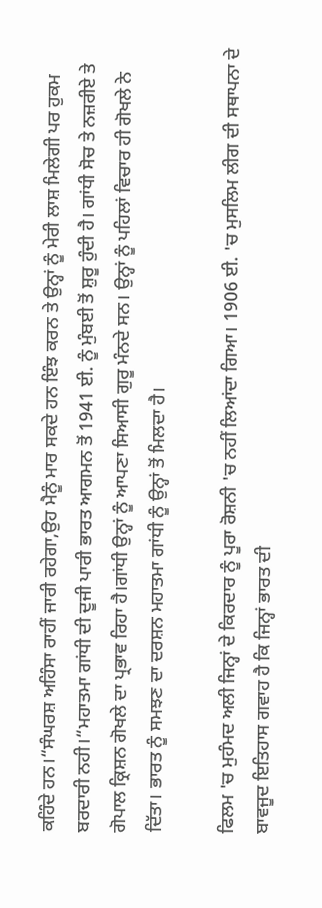ਕਹਿੰਦੇ ਹਨ।“ਸੰਘਰਸ਼ ਅਹਿੰਸਾ ਰਾਹੀਂ ਜਾਰੀ ਰਹੇਗਾ,ਉਹ ਮੈਨੂੰ ਮਾਰ ਸਕਦੇ ਹਨ ਇੰਝ ਕਰਨ ਤੇ ਉਨ੍ਹਾਂ ਨੂੰ ਮੇਰੀ ਲਾਸ਼ ਮਿਲੇਗੀ ਪਰ ਹੁਕਮ ਬਰਦਾਰੀ ਨਹੀ।“ਮਹਾਤਮਾ ਗਾਂਧੀ ਦੀ ਦੂਜੀ ਪਾਰੀ ਭਾਰਤ ਆਗਮਨ ਤੋਂ 1941 ਈ. ਨੂੰ ਮੁੰਬਈ ਤੋਂ ਸ਼ੁਰੂ ਹੁੰਦੀ ਹੈ। ਗਾਂਧੀ ਸੋਚ ਤੇ ਨਜ਼ਰੀਏ ਤੇ ਗੋਪਾਲ ਕ੍ਰਿਸ਼ਨ ਗੋਖਲੇ ਦਾ ਪ੍ਰਭਾਵ ਰਿਹਾ ਹੈ।ਗਾਂਧੀ ਉਨ੍ਹਾਂ ਨੂੰ ਆਪਣਾ ਸਿਆਸੀ ਗੁਰੂ ਮੰਨਦੇ ਸਨ। ਉਨ੍ਹਾਂ ਨੂੰ ਪਹਿਲਾਂ ਵਿਚਾਰ ਹੀ ਗੋਖਲੇ ਨੇ ਦਿੱਤਾ। ਭਾਰਤ ਨੂੰ ਸਮਝਣ ਦਾ ਦਰਸ਼ਨ ਮਹਾਤਮਾ ਗਾਂਧੀ ਨੂੰ ਉਨ੍ਹਾਂ ਤੋਂ ਮਿਲਦਾ ਹੈ।

ਫਿਲਮ 'ਚ ਮੁਹੰਮਦ ਅਲੀ ਜਿਨ੍ਹਾਂ ਦੇ ਕਿਰਦਾਰ ਨੂੰ ਪੂਰਾ ਰੋਸ਼ਨੀ 'ਚ ਨਹੀਂ ਲਿਆਂਦਾ ਗਿਆ। 1906 ਈ. 'ਚ ਮੁਸਲਿਮ ਲੀਗ ਦੀ ਸਥਾਪਨਾ ਦੇ ਬਾਵਜੂਦ ਇਤਿਹਾਸ ਗਵਾਹ ਹੈ ਕਿ ਜਿਨ੍ਹਾਂ ਭਾਰਤ ਦੀ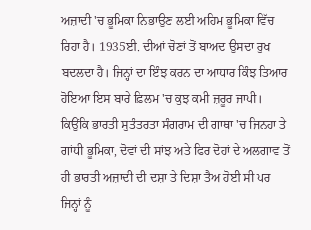ਅਜ਼ਾਦੀ 'ਚ ਭੂਮਿਕਾ ਨਿਭਾਉਣ ਲਈ ਅਹਿਮ ਭੂਮਿਕਾ ਵਿੱਚ ਰਿਹਾ ਹੈ। 1935ਈ. ਦੀਆਂ ਚੋਣਾਂ ਤੋਂ ਬਾਅਦ ਉਸਦਾ ਰੁਖ ਬਦਲਦਾ ਹੈ। ਜਿਨ੍ਹਾਂ ਦਾ ਇੰਝ ਕਰਨ ਦਾ ਆਧਾਰ ਕਿੰਝ ਤਿਆਰ ਹੋਇਆ ਇਸ ਬਾਰੇ ਫ਼ਿਲਮ 'ਚ ਕੁਝ ਕਮੀ ਜ਼ਰੂਰ ਜਾਪੀ। ਕਿਉਂਕਿ ਭਾਰਤੀ ਸੁਤੰਤਰਤਾ ਸੰਗਰਾਮ ਦੀ ਗਾਥਾ 'ਚ ਜਿਨਹਾ ਤੇ ਗਾਂਧੀ ਭੂਮਿਕਾ, ਦੋਵਾਂ ਦੀ ਸਾਂਝ ਅਤੇ ਫਿਰ ਦੋਹਾਂ ਦੇ ਅਲਗਾਵ ਤੋਂ ਹੀ ਭਾਰਤੀ ਅਜ਼ਾਦੀ ਦੀ ਦਸ਼ਾ ਤੇ ਦਿਸ਼ਾ ਤੈਅ ਹੋਈ ਸੀ ਪਰ ਜਿਨ੍ਹਾਂ ਨੂੰ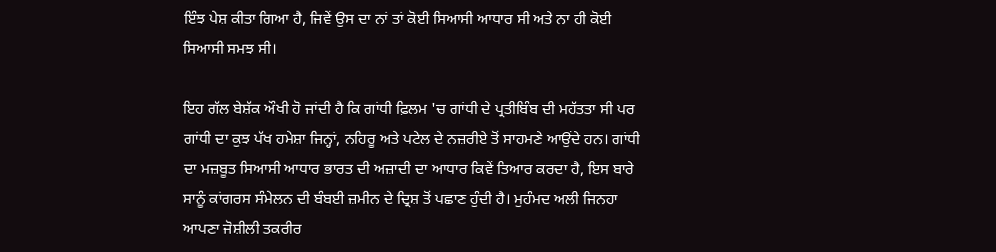ਇੰਝ ਪੇਸ਼ ਕੀਤਾ ਗਿਆ ਹੈ, ਜਿਵੇਂ ਉਸ ਦਾ ਨਾਂ ਤਾਂ ਕੋਈ ਸਿਆਸੀ ਆਧਾਰ ਸੀ ਅਤੇ ਨਾ ਹੀ ਕੋਈ ਸਿਆਸੀ ਸਮਝ ਸੀ।

ਇਹ ਗੱਲ ਬੇਸ਼ੱਕ ਔਖੀ ਹੋ ਜਾਂਦੀ ਹੈ ਕਿ ਗਾਂਧੀ ਫ਼ਿਲਮ 'ਚ ਗਾਂਧੀ ਦੇ ਪ੍ਰਤੀਬਿੰਬ ਦੀ ਮਹੱਤਤਾ ਸੀ ਪਰ ਗਾਂਧੀ ਦਾ ਕੁਝ ਪੱਖ ਹਮੇਸ਼ਾ ਜਿਨ੍ਹਾਂ, ਨਹਿਰੂ ਅਤੇ ਪਟੇਲ ਦੇ ਨਜ਼ਰੀਏ ਤੋਂ ਸਾਹਮਣੇ ਆਉਂਦੇ ਹਨ। ਗਾਂਧੀ ਦਾ ਮਜ਼ਬੂਤ ਸਿਆਸੀ ਆਧਾਰ ਭਾਰਤ ਦੀ ਅਜ਼ਾਦੀ ਦਾ ਆਧਾਰ ਕਿਵੇਂ ਤਿਆਰ ਕਰਦਾ ਹੈ, ਇਸ ਬਾਰੇ ਸਾਨੂੰ ਕਾਂਗਰਸ ਸੰਮੇਲਨ ਦੀ ਬੰਬਈ ਜ਼ਮੀਨ ਦੇ ਦ੍ਰਿਸ਼ ਤੋਂ ਪਛਾਣ ਹੁੰਦੀ ਹੈ। ਮੁਹੰਮਦ ਅਲੀ ਜਿਨਹਾ ਆਪਣਾ ਜੋਸ਼ੀਲੀ ਤਕਰੀਰ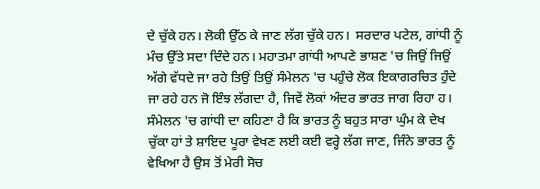ਦੇ ਚੁੱਕੇ ਹਨ। ਲੋਕੀ ਉੱਠ ਕੇ ਜਾਣ ਲੱਗ ਚੁੱਕੇ ਹਨ।  ਸਰਦਾਰ ਪਟੇਲ, ਗਾਂਧੀ ਨੂੰ ਮੰਚ ਉੱਤੇ ਸਦਾ ਦਿੰਦੇ ਹਨ। ਮਹਾਤਮਾ ਗਾਂਧੀ ਆਪਣੇ ਭਾਸ਼ਣ 'ਚ ਜਿਉਂ ਜਿਉਂ ਅੱਗੇ ਵੱਧਦੇ ਜਾ ਰਹੇ ਤਿਉਂ ਤਿਉਂ ਸੰਮੇਲਨ 'ਚ ਪਹੁੰਚੇ ਲੋਕ ਇਕਾਗਰਚਿਤ ਹੁੰਦੇ ਜਾ ਰਹੇ ਹਨ ਜੋ ਇੰਝ ਲੱਗਦਾ ਹੈ, ਜਿਵੇਂ ਲੋਕਾਂ ਅੰਦਰ ਭਾਰਤ ਜਾਗ ਰਿਹਾ ਹ। ਸੰਮੇਲਨ 'ਚ ਗਾਂਧੀ ਦਾ ਕਹਿਣਾ ਹੈ ਕਿ ਭਾਰਤ ਨੂੰ ਬਹੁਤ ਸਾਰਾ ਘੁੰਮ ਕੇ ਦੇਖ ਚੁੱਕਾ ਹਾਂ ਤੇ ਸ਼ਾਇਦ ਪੂਰਾ ਵੇਖਣ ਲਈ ਕਈ ਵਰ੍ਹੇ ਲੱਗ ਜਾਣ, ਜਿੰਨੇ ਭਾਰਤ ਨੂੰ ਵੇਖਿਆ ਹੈ ਉਸ ਤੋਂ ਮੇਰੀ ਸੋਚ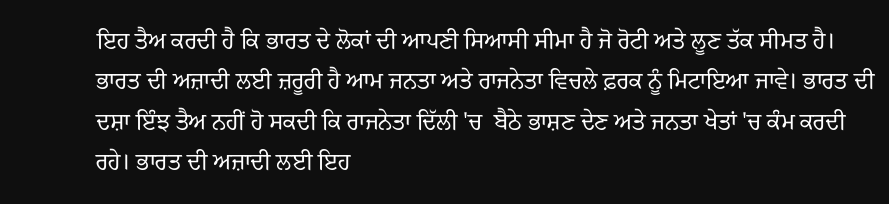ਇਹ ਤੈਅ ਕਰਦੀ ਹੈ ਕਿ ਭਾਰਤ ਦੇ ਲੋਕਾਂ ਦੀ ਆਪਣੀ ਸਿਆਸੀ ਸੀਮਾ ਹੈ ਜੋ ਰੋਟੀ ਅਤੇ ਲੂਣ ਤੱਕ ਸੀਮਤ ਹੈ। ਭਾਰਤ ਦੀ ਅਜ਼ਾਦੀ ਲਈ ਜ਼ਰੂਰੀ ਹੈ ਆਮ ਜਨਤਾ ਅਤੇ ਰਾਜਨੇਤਾ ਵਿਚਲੇ ਫ਼ਰਕ ਨੂੰ ਮਿਟਾਇਆ ਜਾਵੇ। ਭਾਰਤ ਦੀ ਦਸ਼ਾ ਇੰਝ ਤੈਅ ਨਹੀਂ ਹੋ ਸਕਦੀ ਕਿ ਰਾਜਨੇਤਾ ਦਿੱਲੀ 'ਚ  ਬੈਠੇ ਭਾਸ਼ਣ ਦੇਣ ਅਤੇ ਜਨਤਾ ਖੇਤਾਂ 'ਚ ਕੰਮ ਕਰਦੀ ਰਹੇ। ਭਾਰਤ ਦੀ ਅਜ਼ਾਦੀ ਲਈ ਇਹ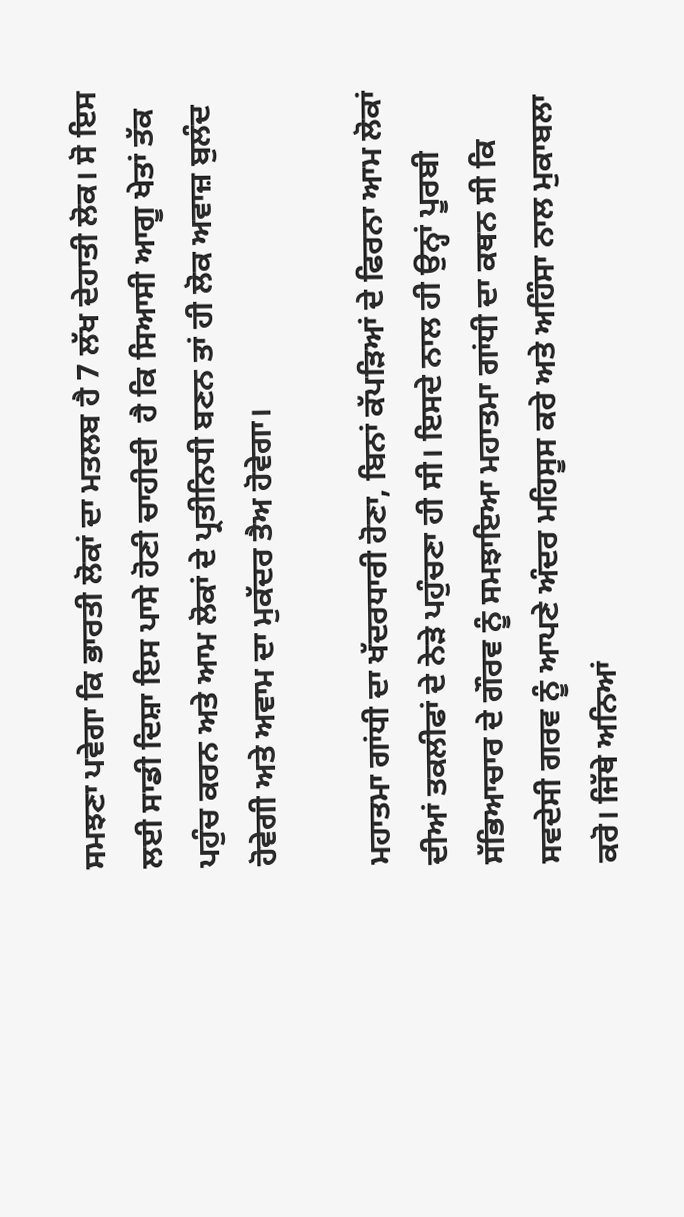ਸਮਝਣਾ ਪਵੇਗਾ ਕਿ ਭਾਰਤੀ ਲੋਕਾਂ ਦਾ ਮਤਲਬ ਹੈ 7 ਲੱਖ ਦੇਹਾਤੀ ਲੋਕ। ਸੋ ਇਸ ਲਈ ਸਾਡੀ ਦਿਸ਼ਾ ਇਸ ਪਾਸੇ ਹੋਣੀ ਚਾਹੀਦੀ  ਹੈ ਕਿ ਸਿਆਸੀ ਆਗੂ ਖੇਤਾਂ ਤੱਕ ਪਹੁੰਚ ਕਰਨ ਅਤੇ ਆਮ ਲੋਕਾਂ ਦੇ ਪ੍ਰਤੀਨਿਧੀ ਬਣਨ ਤਾਂ ਹੀ ਲੋਕ ਅਵਾਜ਼ ਬੁਲੰਦ ਹੋਵੇਗੀ ਅਤੇ ਅਵਾਮ ਦਾ ਮੁਕੱਦਰ ਤੈਅ ਹੋਵੇਗਾ।

ਮਹਾਤਮਾ ਗਾਂਧੀ ਦਾ ਖੱਦਰਧਾਰੀ ਹੋਣਾ, ਬਿਨਾਂ ਕੱਪੜਿਆਂ ਦੇ ਫਿਰਨਾ ਆਮ ਲੋਕਾਂ ਦੀਆਂ ਤਕਲੀਫਾਂ ਦੇ ਨੇੜੇ ਪਹੁੰਚਣਾ ਹੀ ਸੀ। ਇਸਦੇ ਨਾਲ ਹੀ ਉਨ੍ਹਾਂ ਪੂਰਬੀ ਸੱਭਿਆਚਾਰ ਦੇ ਗੌਰਵ ਨੂੰ ਸਮਝਾਇਆ ਮਹਾਤਮਾ ਗਾਂਧੀ ਦਾ ਕਥਨ ਸੀ ਕਿ ਸਵਦੇਸੀ ਗਰਵ ਨੂੰ ਆਪਣੇ ਅੰਦਰ ਮਹਿਸੂਸ ਕਰੇ ਅਤੇ ਅਹਿੰਸਾ ਨਾਲ ਮੁਕਾਬਲਾ ਕਰੋ। ਜਿੱਥੇ ਅਨਿਆਂ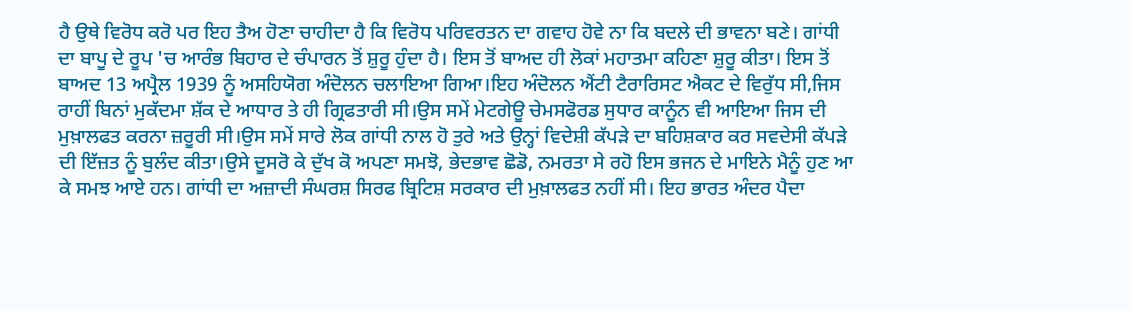ਹੈ ਉਥੇ ਵਿਰੋਧ ਕਰੋ ਪਰ ਇਹ ਤੈਅ ਹੋਣਾ ਚਾਹੀਦਾ ਹੈ ਕਿ ਵਿਰੋਧ ਪਰਿਵਰਤਨ ਦਾ ਗਵਾਹ ਹੋਵੇ ਨਾ ਕਿ ਬਦਲੇ ਦੀ ਭਾਵਨਾ ਬਣੇ। ਗਾਂਧੀ ਦਾ ਬਾਪੂ ਦੇ ਰੂਪ 'ਚ ਆਰੰਭ ਬਿਹਾਰ ਦੇ ਚੰਪਾਰਨ ਤੋਂ ਸ਼ੁਰੂ ਹੁੰਦਾ ਹੈ। ਇਸ ਤੋਂ ਬਾਅਦ ਹੀ ਲੋਕਾਂ ਮਹਾਤਮਾ ਕਹਿਣਾ ਸ਼ੁਰੂ ਕੀਤਾ। ਇਸ ਤੋਂ ਬਾਅਦ 13 ਅਪ੍ਰੈਲ 1939 ਨੂੰ ਅਸਹਿਯੋਗ ਅੰਦੋਲਨ ਚਲਾਇਆ ਗਿਆ।ਇਹ ਅੰਦੋਲਨ ਐਂਟੀ ਟੈਰਾਰਿਸਟ ਐਕਟ ਦੇ ਵਿਰੁੱਧ ਸੀ,ਜਿਸ ਰਾਹੀਂ ਬਿਨਾਂ ਮੁਕੱਦਮਾ ਸ਼ੱਕ ਦੇ ਆਧਾਰ ਤੇ ਹੀ ਗ੍ਰਿਫਤਾਰੀ ਸੀ।ਉਸ ਸਮੇਂ ਮੇਟਗੇਊ ਚੇਮਸਫੋਰਡ ਸੁਧਾਰ ਕਾਨੂੰਨ ਵੀ ਆਇਆ ਜਿਸ ਦੀ ਮੁਖ਼ਾਲਫਤ ਕਰਨਾ ਜ਼ਰੂਰੀ ਸੀ।ਉਸ ਸਮੇਂ ਸਾਰੇ ਲੋਕ ਗਾਂਧੀ ਨਾਲ ਹੋ ਤੁਰੇ ਅਤੇ ਉਨ੍ਹਾਂ ਵਿਦੇਸ਼ੀ ਕੱਪੜੇ ਦਾ ਬਹਿਸ਼ਕਾਰ ਕਰ ਸਵਦੇਸੀ ਕੱਪੜੇ ਦੀ ਇੱਜ਼ਤ ਨੂੰ ਬੁਲੰਦ ਕੀਤਾ।ਉਸੇ ਦੂਸਰੋ ਕੇ ਦੁੱਖ ਕੋ ਅਪਣਾ ਸਮਝੋ, ਭੇਦਭਾਵ ਛੋਡੋ, ਨਮਰਤਾ ਸੇ ਰਹੋ ਇਸ ਭਜਨ ਦੇ ਮਾਇਨੇ ਮੈਨੂੰ ਹੁਣ ਆ ਕੇ ਸਮਝ ਆਏ ਹਨ। ਗਾਂਧੀ ਦਾ ਅਜ਼ਾਦੀ ਸੰਘਰਸ਼ ਸਿਰਫ ਬ੍ਰਿਟਿਸ਼ ਸਰਕਾਰ ਦੀ ਮੁਖ਼ਾਲਫਤ ਨਹੀਂ ਸੀ। ਇਹ ਭਾਰਤ ਅੰਦਰ ਪੈਦਾ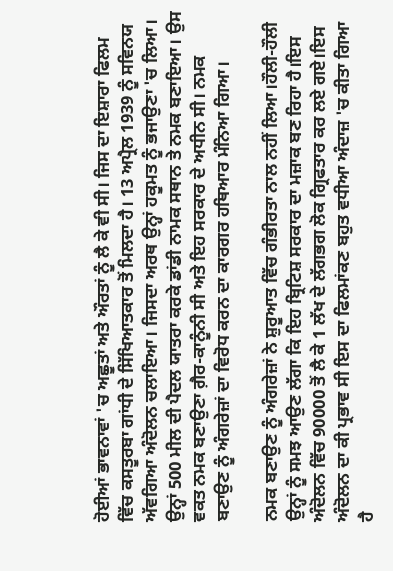ਹੋਈਆਂ ਭਾਵਨਾਵਾਂ 'ਚ ਅਛੂਤਾਂ ਅਤੇ ਔਰਤਾਂ ਨੂੰ ਲੈ ਕੇ ਵੀ ਸੀ। ਜਿਸ ਦਾ ਇਸ਼ਾਰਾ ਫਿਲਮ ਵਿੱਚ ਕਸਤੂਰਬਾ ਗਾਂਧੀ ਦੇ ਸਿੱਖਿਆਤਕਾਰ ਤੋਂ ਮਿਲਦਾ ਹੈ। 13 ਅਪ੍ਰੈਲ 1939 ਨੂੰ ਸਵਿਨਯ ਅੱਵਗਿਆ ਅੰਦੋਲਨ ਚਲਾਇਆ। ਜਿਸਦਾ ਅਰਥ ਉਨ੍ਹਾਂ ਹਕੂਮਤ ਨੂੰ ਭਜਾਉਣਾ 'ਚ ਲਿਆ। ਉਨ੍ਹਾਂ 500 ਮੀਲ ਦੀ ਪੈਦਲ ਯਾਤਰਾ ਕਰਕੇ ਡਾਂਡੀ ਨਾਮਕ ਸਥਾਨ ਤੇ ਨਮਕ ਬਣਾਇਆ। ਉਸ ਵਕਤ ਨਮਕ ਬਣਾਉਣਾ ਗ਼ੈਰ-ਕਾਨੂੰਨੀ ਸੀ ਅਤੇ ਇਹ ਸਰਕਾਰ ਦੇ ਅਧੀਨ ਸੀ। ਨਮਕ ਬਣਾਉਣ ਨੂੰ ਅੰਗਰੇਜ਼ਾਂ ਦਾ ਵਿਰੋਧ ਕਰਨ ਦਾ ਕਾਰਗਰ ਹਥਿਆਰ ਮੰਨਿਆ ਗਿਆ।

ਨਮਕ ਬਣਾਉਣ ਨੂੰ ਅੰਗਰੇਜ਼ਾਂ ਨੇ ਸ਼ੁਰੂਆਤ ਵਿੱਚ ਗੰਭੀਰਤਾ ਨਾਲ ਨਹੀਂ ਲਿਆ।ਹੌਲੀ-ਹੌਲੀ ਉਨ੍ਹਾਂ ਨੂੰ ਸਮਝ ਆਉਣ ਲੱਗਾ ਕਿ ਇਹ ਬ੍ਰਿਟਿਸ਼ ਸਰਕਾਰ ਦਾ ਮਜ਼ਾਕ ਬਣ ਰਿਹਾ ਹੈ।ਇਸ ਅੰਦੋਲਨ ਵਿੱਚ 90000 ਤੋਂ ਲੈ ਕੇ 1 ਲੱਖ ਦੇ ਲੱਗਭਗ ਲੋਕ ਗ੍ਰਿਫਤਾਰ ਕਰ ਲਏ ਗਏ।ਇਸ ਅੰਦੋਲਨ ਦਾ ਕੀ ਪ੍ਰਭਾਵ ਸੀ ਇਸ ਦਾ ਫਿਲਮਾਂਕਣ ਬਹੁਤ ਵਧੀਆ ਅੰਦਾਜ਼ 'ਚ ਕੀਤਾ ਗਿਆ ਹੈ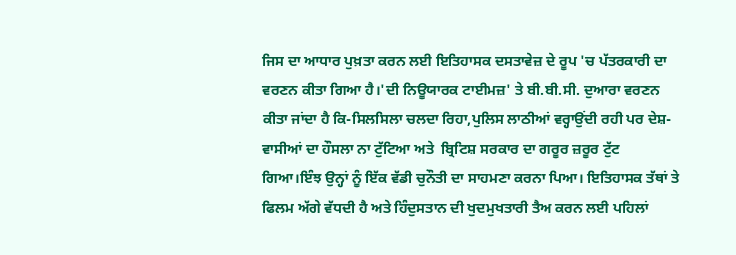ਜਿਸ ਦਾ ਆਧਾਰ ਪੁਖ਼ਤਾ ਕਰਨ ਲਈ ਇਤਿਹਾਸਕ ਦਸਤਾਵੇਜ਼ ਦੇ ਰੂਪ 'ਚ ਪੱਤਰਕਾਰੀ ਦਾ ਵਰਣਨ ਕੀਤਾ ਗਿਆ ਹੈ।'ਦੀ ਨਿਊਯਾਰਕ ਟਾਈਮਜ਼' ਤੇ ਬੀ.ਬੀ.ਸੀ. ਦੁਆਰਾ ਵਰਣਨ ਕੀਤਾ ਜਾਂਦਾ ਹੈ ਕਿ-ਸਿਲਸਿਲਾ ਚਲਦਾ ਰਿਹਾ,ਪੁਲਿਸ ਲਾਠੀਆਂ ਵਰ੍ਹਾਉਂਦੀ ਰਹੀ ਪਰ ਦੇਸ਼-ਵਾਸੀਆਂ ਦਾ ਹੌਸਲਾ ਨਾ ਟੁੱਟਿਆ ਅਤੇ  ਬ੍ਰਿਟਿਸ਼ ਸਰਕਾਰ ਦਾ ਗਰੂਰ ਜ਼ਰੂਰ ਟੁੱਟ ਗਿਆ।ਇੰਝ ਉਨ੍ਹਾਂ ਨੂੰ ਇੱਕ ਵੱਡੀ ਚੁਨੌਤੀ ਦਾ ਸਾਹਮਣਾ ਕਰਨਾ ਪਿਆ। ਇਤਿਹਾਸਕ ਤੱਥਾਂ ਤੇ ਫਿਲਮ ਅੱਗੇ ਵੱਧਦੀ ਹੈ ਅਤੇ ਹਿੰਦੁਸਤਾਨ ਦੀ ਖੁਦਮੁਖਤਾਰੀ ਤੈਅ ਕਰਨ ਲਈ ਪਹਿਲਾਂ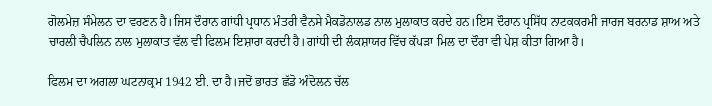ਗੋਲਮੇਜ਼ ਸੰਮੇਲਨ ਦਾ ਵਰਣਨ ਹੈ।ਜਿਸ ਦੌਰਾਨ ਗਾਂਧੀ ਪ੍ਰਧਾਨ ਮੰਤਰੀ ਵੈਨਸੇ ਮੈਕਡੋਨਾਲਡ ਨਾਲ ਮੁਲਾਕਾਤ ਕਰਦੇ ਹਨ।ਇਸ ਦੌਰਾਨ ਪ੍ਰਸਿੱਧ ਨਾਟਕਕਰਮੀ ਜਾਰਜ ਬਰਨਾਡ ਸ਼ਾਅ ਅਤੇ ਚਾਰਲੀ ਚੈਪਲਿਨ ਨਾਲ ਮੁਲਾਕਾਤ ਵੱਲ ਵੀ ਫਿਲਮ ਇਸ਼ਾਰਾ ਕਰਦੀ ਹੈ।ਗਾਂਧੀ ਦੀ ਲੰਕਸ਼ਾਯਰ ਵਿੱਚ ਕੱਪੜਾ ਮਿਲ ਦਾ ਦੌਰਾ ਵੀ ਪੇਸ਼ ਕੀਤਾ ਗਿਆ ਹੈ।

ਫਿਲਮ ਦਾ ਅਗਲਾ ਘਟਨਾਕ੍ਰਮ 1942 ਈ. ਦਾ ਹੈ।ਜਦੋਂ ਭਾਰਤ ਛੱਡੋ ਅੰਦੋਲਨ ਚੱਲ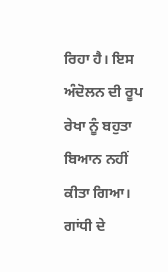ਰਿਹਾ ਹੈ। ਇਸ ਅੰਦੋਲਨ ਦੀ ਰੂਪ ਰੇਖਾ ਨੂੰ ਬਹੁਤਾ ਬਿਆਨ ਨਹੀਂ ਕੀਤਾ ਗਿਆ। ਗਾਂਧੀ ਦੇ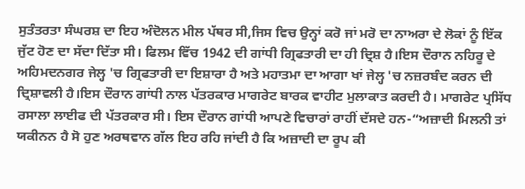ਸੁਤੰਤਰਤਾ ਸੰਘਰਸ਼ ਦਾ ਇਹ ਅੰਦੋਲਨ ਮੀਲ ਪੱਥਰ ਸੀ,ਜਿਸ ਵਿਚ ਉਨ੍ਹਾਂ ਕਰੋ ਜਾਂ ਮਰੋ ਦਾ ਨਾਅਰਾ ਦੇ ਲੋਕਾਂ ਨੂੰ ਇੱਕ ਜੁੱਟ ਹੋਣ ਦਾ ਸੱਦਾ ਦਿੱਤਾ ਸੀ। ਫਿਲਮ ਵਿੱਚ 1942 ਦੀ ਗਾਂਧੀ ਗ੍ਰਿਫਤਾਰੀ ਦਾ ਹੀ ਦ੍ਰਿਸ਼ ਹੈ।ਇਸ ਦੌਰਾਨ ਨਹਿਰੂ ਦੇ ਅਹਿਮਦਨਗਰ ਜੇਲ੍ਹ 'ਚ ਗ੍ਰਿਫਤਾਰੀ ਦਾ ਇਸ਼ਾਰਾ ਹੈ ਅਤੇ ਮਹਾਤਮਾ ਦਾ ਆਗਾ ਖਾਂ ਜੇਲ੍ਹ 'ਚ ਨਜ਼ਰਬੰਦ ਕਰਨ ਦੀ ਦ੍ਰਿਸ਼ਾਵਲੀ ਹੈ।ਇਸ ਦੌਰਾਨ ਗਾਂਧੀ ਨਾਲ ਪੱਤਰਕਾਰ ਮਾਗਰੇਟ ਬਾਰਕ ਵਾਹੀਟ ਮੁਲਾਕਾਤ ਕਰਦੀ ਹੈ। ਮਾਗਰੇਟ ਪ੍ਰਸਿੱਧ ਰਸਾਲਾ ਲਾਈਫ ਦੀ ਪੱਤਰਕਾਰ ਸੀ। ਇਸ ਦੌਰਾਨ ਗਾਂਧੀ ਆਪਣੇ ਵਿਚਾਰਾਂ ਰਾਹੀਂ ਦੱਸਦੇ ਹਨ-“ਅਜ਼ਾਦੀ ਮਿਲਨੀ ਤਾਂ ਯਕੀਨਨ ਹੈ ਸੋ ਹੁਣ ਅਰਥਵਾਨ ਗੱਲ ਇਹ ਰਹਿ ਜਾਂਦੀ ਹੈ ਕਿ ਅਜ਼ਾਦੀ ਦਾ ਰੂਪ ਕੀ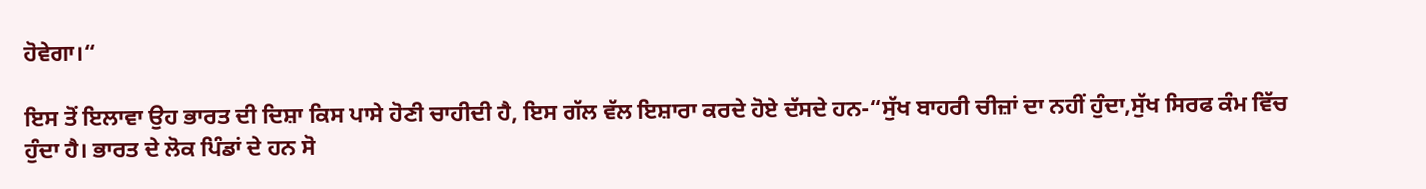ਹੋਵੇਗਾ।“

ਇਸ ਤੋਂ ਇਲਾਵਾ ਉਹ ਭਾਰਤ ਦੀ ਦਿਸ਼ਾ ਕਿਸ ਪਾਸੇ ਹੋਣੀ ਚਾਹੀਦੀ ਹੈ, ਇਸ ਗੱਲ ਵੱਲ ਇਸ਼ਾਰਾ ਕਰਦੇ ਹੋਏ ਦੱਸਦੇ ਹਨ-“ਸੁੱਖ ਬਾਹਰੀ ਚੀਜ਼ਾਂ ਦਾ ਨਹੀਂ ਹੁੰਦਾ,ਸੁੱਖ ਸਿਰਫ ਕੰਮ ਵਿੱਚ ਹੁੰਦਾ ਹੈ। ਭਾਰਤ ਦੇ ਲੋਕ ਪਿੰਡਾਂ ਦੇ ਹਨ ਸੋ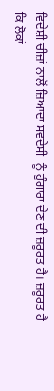ਵਿਦੇਸ਼ੀ ਚੀਜ਼ਾਂ ਨਾਲੋਂ ਜ਼ਿਆਦਾ ਸਵਦੇਸੀ  ਨੂੰ ਹੁੰਗਾਰਾ ਦੇਣ ਦੀ ਜ਼ਰੂਰਤ ਹੈ। ਜ਼ਰੂਰਤ ਹੈ ਕਿ ਲੋਕਾਂ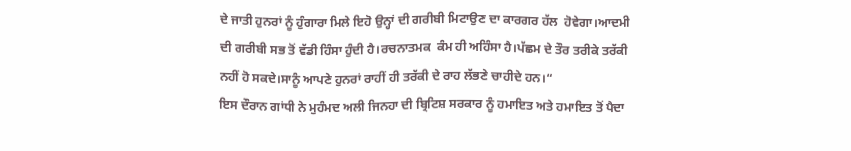ਦੇ ਜਾਤੀ ਹੁਨਰਾਂ ਨੂੰ ਹੁੰਗਾਰਾ ਮਿਲੇ ਇਹੋ ਉਨ੍ਹਾਂ ਦੀ ਗਰੀਬੀ ਮਿਟਾਉਣ ਦਾ ਕਾਰਗਰ ਹੱਲ  ਹੋਵੇਗਾ।ਆਦਮੀ ਦੀ ਗਰੀਬੀ ਸਭ ਤੋਂ ਵੱਡੀ ਹਿੰਸਾ ਹੁੰਦੀ ਹੈ।ਰਚਨਾਤਮਕ  ਕੰਮ ਹੀ ਅਹਿੰਸਾ ਹੈ।ਪੱਛਮ ਦੇ ਤੌਰ ਤਰੀਕੇ ਤਰੱਕੀ ਨਹੀਂ ਹੋ ਸਕਦੇ।ਸਾਨੂੰ ਆਪਣੇ ਹੁਨਰਾਂ ਰਾਹੀਂ ਹੀ ਤਰੱਕੀ ਦੇ ਰਾਹ ਲੱਭਣੇ ਚਾਹੀਦੇ ਹਨ।“
ਇਸ ਦੌਰਾਨ ਗਾਂਧੀ ਨੇ ਮੁਹੰਮਦ ਅਲੀ ਜਿਨਹਾ ਦੀ ਬ੍ਰਿਟਿਸ਼ ਸਰਕਾਰ ਨੂੰ ਹਮਾਇਤ ਅਤੇ ਹਮਾਇਤ ਤੋਂ ਪੈਦਾ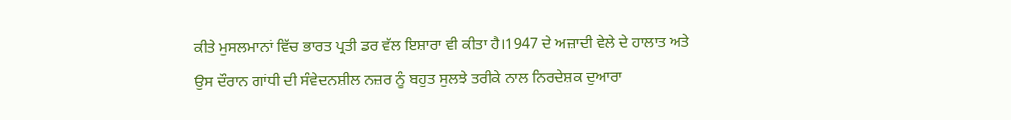ਕੀਤੇ ਮੁਸਲਮਾਨਾਂ ਵਿੱਚ ਭਾਰਤ ਪ੍ਰਤੀ ਡਰ ਵੱਲ ਇਸ਼ਾਰਾ ਵੀ ਕੀਤਾ ਹੈ।1947 ਦੇ ਅਜ਼ਾਦੀ ਵੇਲੇ ਦੇ ਹਾਲਾਤ ਅਤੇ ਉਸ ਦੌਰਾਨ ਗਾਂਧੀ ਦੀ ਸੰਵੇਦਨਸ਼ੀਲ ਨਜ਼ਰ ਨੂੰ ਬਹੁਤ ਸੁਲਝੇ ਤਰੀਕੇ ਨਾਲ ਨਿਰਦੇਸ਼ਕ ਦੁਆਰਾ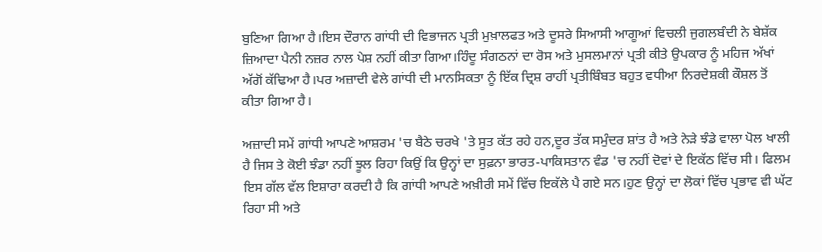ਬੁਣਿਆ ਗਿਆ ਹੈ।ਇਸ ਦੌਰਾਨ ਗਾਂਧੀ ਦੀ ਵਿਭਾਜਨ ਪ੍ਰਤੀ ਮੁਖ਼ਾਲਫਤ ਅਤੇ ਦੂਸਰੇ ਸਿਆਸੀ ਆਗੂਆਂ ਵਿਚਲੀ ਜੁਗਲਬੰਦੀ ਨੇ ਬੇਸ਼ੱਕ ਜ਼ਿਆਦਾ ਪੈਨੀ ਨਜ਼ਰ ਨਾਲ ਪੇਸ਼ ਨਹੀਂ ਕੀਤਾ ਗਿਆ।ਹਿੰਦੂ ਸੰਗਠਨਾਂ ਦਾ ਰੋਸ ਅਤੇ ਮੁਸਲਮਾਨਾਂ ਪ੍ਰਤੀ ਕੀਤੇ ਉਪਕਾਰ ਨੂੰ ਮਹਿਜ ਅੱਖਾਂ ਅੱਗੋਂ ਕੱਢਿਆ ਹੈ।ਪਰ ਅਜ਼ਾਦੀ ਵੇਲੇ ਗਾਂਧੀ ਦੀ ਮਾਨਸਿਕਤਾ ਨੂੰ ਇੱਕ ਦ੍ਰਿਸ਼ ਰਾਹੀਂ ਪ੍ਰਤੀਬਿੰਬਤ ਬਹੁਤ ਵਧੀਆ ਨਿਰਦੇਸ਼ਕੀ ਕੌਸ਼ਲ ਤੋਂ ਕੀਤਾ ਗਿਆ ਹੈ।

ਅਜ਼ਾਦੀ ਸਮੇਂ ਗਾਂਧੀ ਆਪਣੇ ਆਸ਼ਰਮ 'ਚ ਬੈਠੇ ਚਰਖੇ 'ਤੇ ਸੂਤ ਕੱਤ ਰਹੇ ਹਨ,ਦੂਰ ਤੱਕ ਸਮੁੰਦਰ ਸ਼ਾਂਤ ਹੈ ਅਤੇ ਨੇੜੇ ਝੰਡੇ ਵਾਲਾ ਪੋਲ ਖਾਲੀ ਹੈ ਜਿਸ ਤੇ ਕੋਈ ਝੰਡਾ ਨਹੀਂ ਝੂਲ ਰਿਹਾ ਕਿਉਂ ਕਿ ਉਨ੍ਹਾਂ ਦਾ ਸੁਫ਼ਨਾ ਭਾਰਤ-ਪਾਕਿਸਤਾਨ ਵੰਡ 'ਚ ਨਹੀਂ ਦੋਵਾਂ ਦੇ ਇਕੱਠ ਵਿੱਚ ਸੀ। ਫਿਲਮ ਇਸ ਗੱਲ ਵੱਲ ਇਸ਼ਾਰਾ ਕਰਦੀ ਹੈ ਕਿ ਗਾਂਧੀ ਆਪਣੇ ਅਖ਼ੀਰੀ ਸਮੇਂ ਵਿੱਚ ਇਕੱਲੇ ਪੈ ਗਏ ਸਨ।ਹੁਣ ਉਨ੍ਹਾਂ ਦਾ ਲੋਕਾਂ ਵਿੱਚ ਪ੍ਰਭਾਵ ਵੀ ਘੱਟ ਰਿਹਾ ਸੀ ਅਤੇ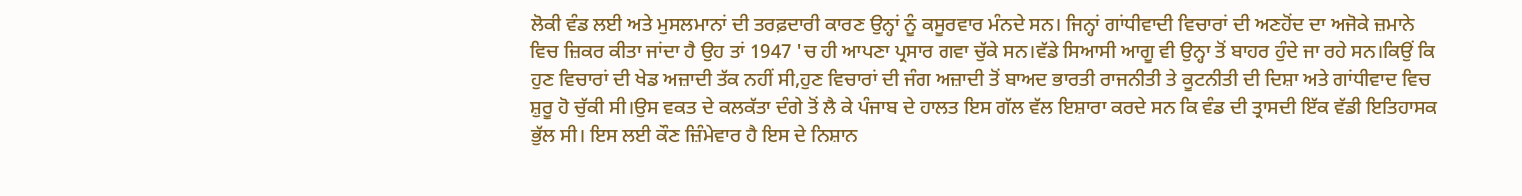ਲੋਕੀ ਵੰਡ ਲਈ ਅਤੇ ਮੁਸਲਮਾਨਾਂ ਦੀ ਤਰਫ਼ਦਾਰੀ ਕਾਰਣ ਉਨ੍ਹਾਂ ਨੂੰ ਕਸੂਰਵਾਰ ਮੰਨਦੇ ਸਨ। ਜਿਨ੍ਹਾਂ ਗਾਂਧੀਵਾਦੀ ਵਿਚਾਰਾਂ ਦੀ ਅਣਹੋਂਦ ਦਾ ਅਜੋਕੇ ਜ਼ਮਾਨੇ ਵਿਚ ਜ਼ਿਕਰ ਕੀਤਾ ਜਾਂਦਾ ਹੈ ਉਹ ਤਾਂ 1947 'ਚ ਹੀ ਆਪਣਾ ਪ੍ਰਸਾਰ ਗਵਾ ਚੁੱਕੇ ਸਨ।ਵੱਡੇ ਸਿਆਸੀ ਆਗੂ ਵੀ ਉਨ੍ਹਾ ਤੋਂ ਬਾਹਰ ਹੁੰਦੇ ਜਾ ਰਹੇ ਸਨ।ਕਿਉਂ ਕਿ ਹੁਣ ਵਿਚਾਰਾਂ ਦੀ ਖੇਡ ਅਜ਼ਾਦੀ ਤੱਕ ਨਹੀਂ ਸੀ,ਹੁਣ ਵਿਚਾਰਾਂ ਦੀ ਜੰਗ ਅਜ਼ਾਦੀ ਤੋਂ ਬਾਅਦ ਭਾਰਤੀ ਰਾਜਨੀਤੀ ਤੇ ਕੂਟਨੀਤੀ ਦੀ ਦਿਸ਼ਾ ਅਤੇ ਗਾਂਧੀਵਾਦ ਵਿਚ ਸ਼ੁਰੂ ਹੋ ਚੁੱਕੀ ਸੀ।ਉਸ ਵਕਤ ਦੇ ਕਲਕੱਤਾ ਦੰਗੇ ਤੋਂ ਲੈ ਕੇ ਪੰਜਾਬ ਦੇ ਹਾਲਤ ਇਸ ਗੱਲ ਵੱਲ ਇਸ਼ਾਰਾ ਕਰਦੇ ਸਨ ਕਿ ਵੰਡ ਦੀ ਤ੍ਰਾਸਦੀ ਇੱਕ ਵੱਡੀ ਇਤਿਹਾਸਕ ਭੁੱਲ ਸੀ। ਇਸ ਲਈ ਕੌਣ ਜ਼ਿੰਮੇਵਾਰ ਹੈ ਇਸ ਦੇ ਨਿਸ਼ਾਨ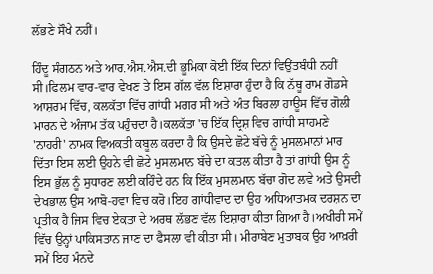ਲੱਭਣੇ ਸੌਖੇ ਨਹੀਂ।

ਹਿੰਦੂ ਸੰਗਠਨ ਅਤੇ ਆਰ.ਐਸ.ਐਸ.ਦੀ ਭੂਮਿਕਾ ਕੋਈ ਇੱਕ ਦਿਨਾਂ ਵਿਉਂਤਬੰਧੀ ਨਹੀਂ ਸੀ।ਫਿਲਮ ਵਾਰ-ਵਾਰ ਵੇਖਣ ਤੇ ਇਸ ਗੱਲ ਵੱਲ ਇਸ਼ਾਰਾ ਹੁੰਦਾ ਹੈ ਕਿ ਨੱਥੂ ਰਾਮ ਗੋਡਸੇ ਆਸ਼ਰਮ ਵਿੱਚ, ਕਲਕੱਤਾ ਵਿੱਚ ਗਾਂਧੀ ਮਗਰ ਸੀ ਅਤੇ ਅੰਤ ਬਿਰਲਾ ਹਾਊਸ ਵਿੱਚ ਗੋਲੀ ਮਾਰਨ ਦੇ ਅੰਜਾਮ ਤੱਕ ਪਹੁੰਚਦਾ ਹੈ।ਕਲਕੱਤਾ 'ਚ ਇੱਕ ਦ੍ਰਿਸ਼ ਵਿਚ ਗਾਂਧੀ ਸਾਹਮਣੇ 'ਨਾਹਰੀ' ਨਾਮਕ ਵਿਅਕਤੀ ਕਬੂਲ ਕਰਦਾ ਹੈ ਕਿ ਉਸਦੇ ਛੋਟੇ ਬੱਚੇ ਨੂੰ ਮੁਸਲਮਾਨਾਂ ਮਾਰ ਦਿੱਤਾ ਇਸ ਲਈ ਉਹਨੇ ਵੀ ਛੋਟੇ ਮੁਸਲਮਾਨ ਬੱਚੇ ਦਾ ਕਤਲ ਕੀਤਾ ਹੈ ਤਾਂ ਗਾਂਧੀ ਉਸ ਨੂੰ ਇਸ ਭੁੱਲ ਨੂੰ ਸੁਧਾਰਣ ਲਈ ਕਹਿੰਦੇ ਹਨ ਕਿ ਇੱਕ ਮੁਸਲਮਾਨ ਬੱਚਾ ਗੋਦ ਲਵੇ ਅਤੇ ਉਸਦੀ ਦੇਖਭਾਲ ਉਸ ਆਬੋ-ਹਵਾ ਵਿਚ ਕਰੋ।ਇਹ ਗਾਂਧੀਵਾਦ ਦਾ ਉਹ ਅਧਿਆਤਮਕ ਦਰਸ਼ਨ ਦਾ ਪ੍ਰਤੀਕ ਹੈ ਜਿਸ ਵਿਚ ਏਕਤਾ ਦੇ ਅਰਥ ਲੱਭਣ ਵੱਲ ਇਸ਼ਾਰਾ ਕੀਤਾ ਗਿਆ ਹੈ।ਅਖੀਰੀ ਸਮੇਂ ਵਿੱਚ ਉਨ੍ਹਾਂ ਪਾਕਿਸਤਾਨ ਜਾਣ ਦਾ ਫੈਸਲਾ ਵੀ ਕੀਤਾ ਸੀ। ਮੀਰਾਬੇਣ ਮੁਤਾਬਕ ਉਹ ਆਖ਼ਰੀ ਸਮੇਂ ਇਹ ਮੰਨਦੇ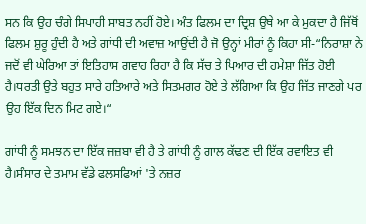ਸਨ ਕਿ ਉਹ ਚੰਗੇ ਸਿਪਾਹੀ ਸਾਬਤ ਨਹੀਂ ਹੋਏ। ਅੰਤ ਫਿਲਮ ਦਾ ਦ੍ਰਿਸ਼ ਉਥੇ ਆ ਕੇ ਮੁਕਦਾ ਹੈ ਜਿੱਥੋਂ ਫਿਲਮ ਸ਼ੁਰੂ ਹੁੰਦੀ ਹੈ ਅਤੇ ਗਾਂਧੀ ਦੀ ਅਵਾਜ਼ ਆਉਂਦੀ ਹੈ ਜੋ ਉਨ੍ਹਾਂ ਮੀਰਾਂ ਨੂੰ ਕਿਹਾ ਸੀ-“ਨਿਰਾਸ਼ਾ ਨੇ ਜਦੋਂ ਵੀ ਘੇਰਿਆ ਤਾਂ ਇਤਿਹਾਸ ਗਵਾਹ ਰਿਹਾ ਹੈ ਕਿ ਸੱਚ ਤੇ ਪਿਆਰ ਦੀ ਹਮੇਸ਼ਾ ਜਿੱਤ ਹੋਈ ਹੈ।ਧਰਤੀ ਉਤੇ ਬਹੁਤ ਸਾਰੇ ਹਤਿਆਰੇ ਅਤੇ ਸਿਤਮਗਰ ਹੋਏ ਤੇ ਲੱਗਿਆ ਕਿ ਉਹ ਜਿੱਤ ਜਾਣਗੇ ਪਰ ਉਹ ਇੱਕ ਦਿਨ ਮਿਟ ਗਏ।“

ਗਾਂਧੀ ਨੂੰ ਸਮਝਨ ਦਾ ਇੱਕ ਜਜ਼ਬਾ ਵੀ ਹੈ ਤੇ ਗਾਂਧੀ ਨੂੰ ਗਾਲ ਕੱਢਣ ਦੀ ਇੱਕ ਰਵਾਇਤ ਵੀ ਹੈ।ਸੰਸਾਰ ਦੇ ਤਮਾਮ ਵੱਡੇ ਫਲਸਫਿਆਂ 'ਤੇ ਨਜ਼ਰ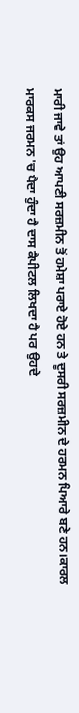ਮਾਰੀ ਜਾਵੇ ਤਾਂ ਉਹ ਆਪਣੀ ਸਰਜ਼ਮੀਨ ਤੋਂ ਹਮੇਸ਼ਾ ਪਰਾਏ ਹੋਏ ਹਨ ਤੇ ਦੂਸਰੀ ਸਰਜ਼ਮੀਨ ਦੇ ਹਰਮਨ ਪਿਆਰੇ ਬਣੇ ਹਨ।ਕਾਰਲ ਮਾਰਕਸ ਜਰਮਨ 'ਚ ਪੈਦਾ ਹੁੰਦਾ ਹੈ ਦਾਸ ਕੈਪੀਟਲ ਲਿਖਦਾ ਹੈ ਪਰ ਉਹਦੇ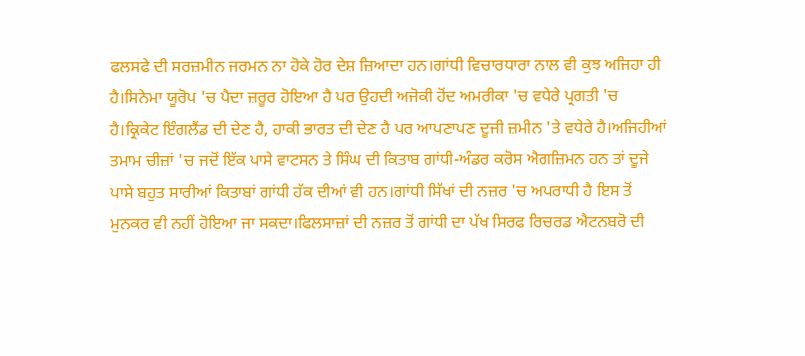ਫਲਸਫੇ ਦੀ ਸਰਜ਼ਮੀਨ ਜਰਮਨ ਨਾ ਹੋਕੇ ਹੋਰ ਦੇਸ਼ ਜ਼ਿਆਦਾ ਹਨ।ਗਾਂਧੀ ਵਿਚਾਰਧਾਰਾ ਨਾਲ ਵੀ ਕੁਝ ਅਜਿਹਾ ਹੀ ਹੈ।ਸਿਨੇਮਾ ਯੂਰੋਪ 'ਚ ਪੈਦਾ ਜ਼ਰੂਰ ਹੋਇਆ ਹੈ ਪਰ ਉਹਦੀ ਅਜੋਕੀ ਹੋਂਦ ਅਮਰੀਕਾ 'ਚ ਵਧੇਰੇ ਪ੍ਰਗਤੀ 'ਚ ਹੈ।ਕ੍ਰਿਕੇਟ ਇੰਗਲੈਂਡ ਦੀ ਦੇਣ ਹੈ, ਹਾਕੀ ਭਾਰਤ ਦੀ ਦੇਣ ਹੈ ਪਰ ਆਪਣਾਪਣ ਦੂਜੀ ਜ਼ਮੀਨ 'ਤੇ ਵਧੇਰੇ ਹੈ।ਅਜਿਹੀਆਂ ਤਮਾਮ ਚੀਜ਼ਾਂ 'ਚ ਜਦੋਂ ਇੱਕ ਪਾਸੇ ਵਾਟਸਨ ਤੇ ਸਿੰਘ ਦੀ ਕਿਤਾਬ ਗਾਂਧੀ-ਅੰਡਰ ਕਰੋਸ ਐਗਜ਼ਿਮਨ ਹਨ ਤਾਂ ਦੂਜੇ ਪਾਸੇ ਬਹੁਤ ਸਾਰੀਆਂ ਕਿਤਾਬਾਂ ਗਾਂਧੀ ਹੱਕ ਦੀਆਂ ਵੀ ਹਨ।ਗਾਂਧੀ ਸਿੱਖਾਂ ਦੀ ਨਜ਼ਰ 'ਚ ਅਪਰਾਧੀ ਹੈ ਇਸ ਤੋਂ ਮੁਨਕਰ ਵੀ ਨਹੀਂ ਹੋਇਆ ਜਾ ਸਕਦਾ।ਫਿਲਸਾਜ਼ਾਂ ਦੀ ਨਜ਼ਰ ਤੋਂ ਗਾਂਧੀ ਦਾ ਪੱਖ ਸਿਰਫ ਰਿਚਰਡ ਐਟਨਬਰੋ ਦੀ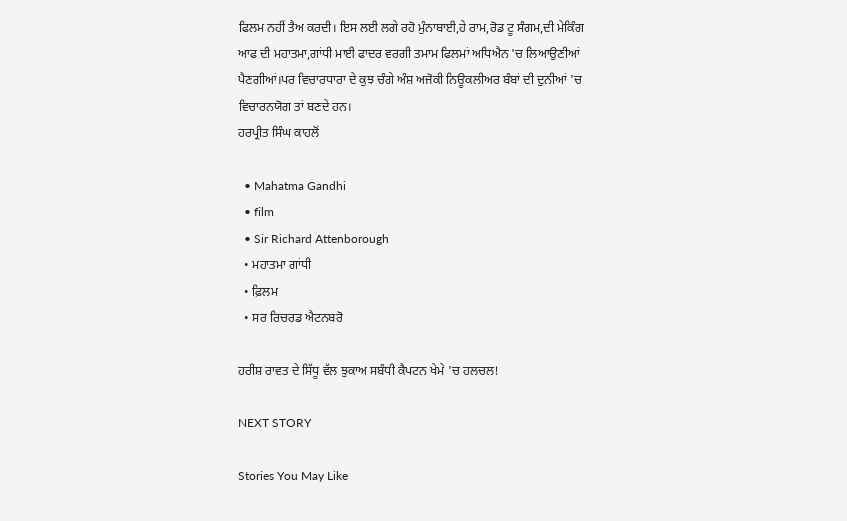ਫਿਲਮ ਨਹੀਂ ਤੈਅ ਕਰਦੀ। ਇਸ ਲਈ ਲਗੇ ਰਹੋ ਮੁੰਨਾਬਾਈ,ਹੇ ਰਾਮ,ਰੋਡ ਟੂ ਸੰਗਮ,ਦੀ ਮੇਕਿੰਗ ਆਫ ਦੀ ਮਹਾਤਮਾ,ਗਾਂਧੀ ਮਾਈ ਫਾਦਰ ਵਰਗੀ ਤਮਾਮ ਫਿਲਮਾਂ ਅਧਿਐਨ 'ਚ ਲਿਆਉਣੀਆਂ ਪੈਣਗੀਆਂ।ਪਰ ਵਿਚਾਰਧਾਰਾ ਦੇ ਕੁਝ ਚੰਗੇ ਅੰਸ਼ ਅਜੋਕੀ ਨਿਊਕਲੀਅਰ ਬੰਬਾਂ ਦੀ ਦੁਨੀਆਂ 'ਚ ਵਿਚਾਰਨਯੋਗ ਤਾਂ ਬਣਦੇ ਹਨ।
ਹਰਪ੍ਰੀਤ ਸਿੰਘ ਕਾਹਲੋਂ

  • Mahatma Gandhi
  • film
  • Sir Richard Attenborough
  • ਮਹਾਤਮਾ ਗਾਂਧੀ
  • ਫ਼ਿਲਮ
  • ਸਰ ਰਿਚਰਡ ਐਟਨਬਰੋ

ਹਰੀਸ਼ ਰਾਵਤ ਦੇ ਸਿੱਧੂ ਵੱਲ ਝੁਕਾਅ ਸਬੰਧੀ ਕੈਪਟਨ ਖੇਮੇ 'ਚ ਹਲਚਲ!

NEXT STORY

Stories You May Like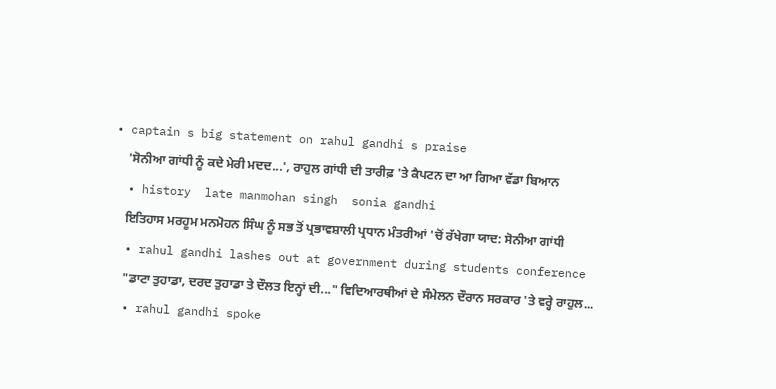• captain s big statement on rahul gandhi s praise
    'ਸੋਨੀਆ ਗਾਂਧੀ ਨੂੰ ਕਦੇ ਮੇਰੀ ਮਦਦ...', ਰਾਹੁਲ ਗਾਂਧੀ ਦੀ ਤਾਰੀਫ਼ 'ਤੇ ਕੈਪਟਨ ਦਾ ਆ ਗਿਆ ਵੱਡਾ ਬਿਆਨ
  • history  late manmohan singh  sonia gandhi
    ਇਤਿਹਾਸ ਮਰਹੂਮ ਮਨਮੋਹਨ ਸਿੰਘ ਨੂੰ ਸਭ ਤੋਂ ਪ੍ਰਭਾਵਸ਼ਾਲੀ ਪ੍ਰਧਾਨ ਮੰਤਰੀਆਂ 'ਚੋਂ ਰੱਖੇਗਾ ਯਾਦ: ਸੋਨੀਆ ਗਾਂਧੀ
  • rahul gandhi lashes out at government during students conference
    "ਡਾਟਾ ਤੁਹਾਡਾ, ਦਰਦ ਤੁਹਾਡਾ ਤੇ ਦੌਲਤ ਇਨ੍ਹਾਂ ਦੀ..." ਵਿਦਿਆਰਥੀਆਂ ਦੇ ਸੰਮੇਲਨ ਦੌਰਾਨ ਸਰਕਾਰ 'ਤੇ ਵਰ੍ਹੇ ਰਾਹੁਲ...
  • rahul gandhi spoke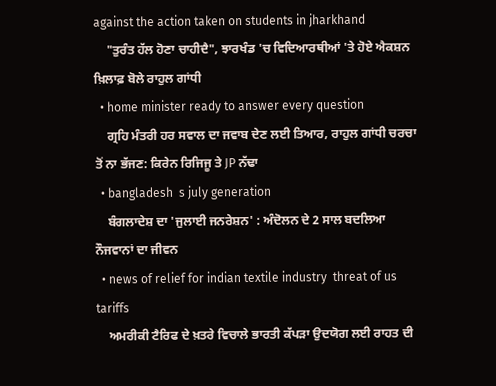against the action taken on students in jharkhand
    "ਤੁਰੰਤ ਹੱਲ ਹੋਣਾ ਚਾਹੀਦੈ", ਝਾਰਖੰਡ 'ਚ ਵਿਦਿਆਰਥੀਆਂ 'ਤੇ ਹੋਏ ਐਕਸ਼ਨ ਖ਼ਿਲਾਫ਼ ਬੋਲੇ ਰਾਹੁਲ ਗਾਂਧੀ
  • home minister ready to answer every question
    ਗ੍ਰਹਿ ਮੰਤਰੀ ਹਰ ਸਵਾਲ ਦਾ ਜਵਾਬ ਦੇਣ ਲਈ ਤਿਆਰ, ਰਾਹੁਲ ਗਾਂਧੀ ਚਰਚਾ ਤੋਂ ਨਾ ਭੱਜਣ: ਕਿਰੇਨ ਰਿਜਿਜੂ ਤੇ JP ਨੱਢਾ
  • bangladesh  s july generation
    ਬੰਗਲਾਦੇਸ਼ ਦਾ 'ਜੁਲਾਈ ਜਨਰੇਸ਼ਨ' : ਅੰਦੋਲਨ ਦੇ 2 ਸਾਲ ਬਦਲਿਆ ਨੌਜਵਾਨਾਂ ਦਾ ਜੀਵਨ
  • news of relief for indian textile industry  threat of us tariffs
    ਅਮਰੀਕੀ ਟੈਰਿਫ ਦੇ ਖ਼ਤਰੇ ਵਿਚਾਲੇ ਭਾਰਤੀ ਕੱਪੜਾ ਉਦਯੋਗ ਲਈ ਰਾਹਤ ਦੀ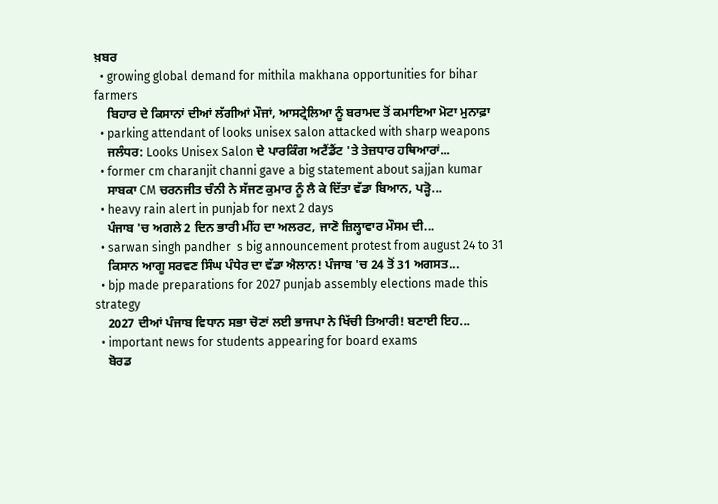ਖ਼ਬਰ
  • growing global demand for mithila makhana opportunities for bihar farmers
    ਬਿਹਾਰ ਦੇ ਕਿਸਾਨਾਂ ਦੀਆਂ ਲੱਗੀਆਂ ਮੌਜਾਂ, ਆਸਟ੍ਰੇਲਿਆ ਨੂੰ ਬਰਾਮਦ ਤੋਂ ਕਮਾਇਆ ਮੋਟਾ ਮੁਨਾਫ਼ਾ
  • parking attendant of looks unisex salon attacked with sharp weapons
    ਜਲੰਧਰ: Looks Unisex Salon ਦੇ ਪਾਰਕਿੰਗ ਅਟੈਂਡੈਂਟ 'ਤੇ ਤੇਜ਼ਧਾਰ ਹਥਿਆਰਾਂ...
  • former cm charanjit channi gave a big statement about sajjan kumar
    ਸਾਬਕਾ CM ਚਰਨਜੀਤ ਚੰਨੀ ਨੇ ਸੱਜਣ ਕੁਮਾਰ ਨੂੰ ਲੈ ਕੇ ਦਿੱਤਾ ਵੱਡਾ ਬਿਆਨ, ਪੜ੍ਹੋ...
  • heavy rain alert in punjab for next 2 days
    ਪੰਜਾਬ 'ਚ ਅਗਲੇ 2 ਦਿਨ ਭਾਰੀ ਮੀਂਹ ਦਾ ਅਲਰਟ, ਜਾਣੋ ਜ਼ਿਲ੍ਹਾਵਾਰ ਮੌਸਮ ਦੀ...
  • sarwan singh pandher  s big announcement protest from august 24 to 31
    ਕਿਸਾਨ ਆਗੂ ਸਰਵਣ ਸਿੰਘ ਪੰਧੇਰ ਦਾ ਵੱਡਾ ਐਲਾਨ! ਪੰਜਾਬ 'ਚ 24 ਤੋਂ 31 ਅਗਸਤ...
  • bjp made preparations for 2027 punjab assembly elections made this strategy
    2027 ਦੀਆਂ ਪੰਜਾਬ ਵਿਧਾਨ ਸਭਾ ਚੋਣਾਂ ਲਈ ਭਾਜਪਾ ਨੇ ਖਿੱਚੀ ਤਿਆਰੀ! ਬਣਾਈ ਇਹ...
  • important news for students appearing for board exams
    ਬੋਰਡ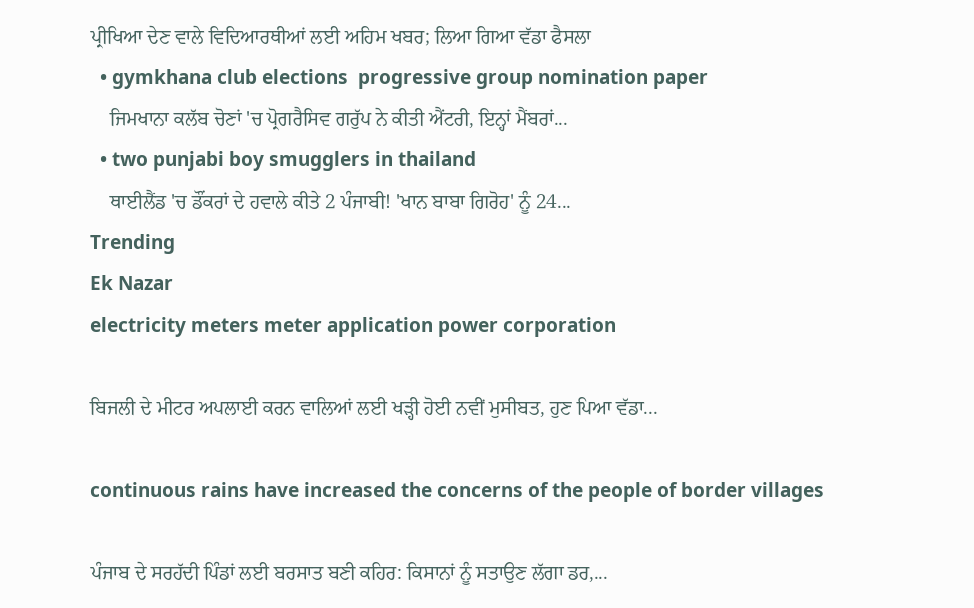ਪ੍ਰੀਖਿਆ ਦੇਣ ਵਾਲੇ ਵਿਦਿਆਰਥੀਆਂ ਲਈ ਅਹਿਮ ਖਬਰ; ਲਿਆ ਗਿਆ ਵੱਡਾ ਫੈਸਲਾ
  • gymkhana club elections  progressive group nomination paper
    ਜਿਮਖਾਨਾ ਕਲੱਬ ਚੋਣਾਂ 'ਚ ਪ੍ਰੋਗਰੈਸਿਵ ਗਰੁੱਪ ਨੇ ਕੀਤੀ ਐਂਟਰੀ, ਇਨ੍ਹਾਂ ਮੈਂਬਰਾਂ...
  • two punjabi boy smugglers in thailand
    ਥਾਈਲੈਂਡ 'ਚ ਡੌਂਕਰਾਂ ਦੇ ਹਵਾਲੇ ਕੀਤੇ 2 ਪੰਜਾਬੀ! 'ਖਾਨ ਬਾਬਾ ਗਿਰੋਹ' ਨੂੰ 24...
Trending
Ek Nazar
electricity meters meter application power corporation

ਬਿਜਲੀ ਦੇ ਮੀਟਰ ਅਪਲਾਈ ਕਰਨ ਵਾਲਿਆਂ ਲਈ ਖੜ੍ਹੀ ਹੋਈ ਨਵੀਂ ਮੁਸੀਬਤ, ਹੁਣ ਪਿਆ ਵੱਡਾ...

continuous rains have increased the concerns of the people of border villages

ਪੰਜਾਬ ਦੇ ਸਰਹੱਦੀ ਪਿੰਡਾਂ ਲਈ ਬਰਸਾਤ ਬਣੀ ਕਹਿਰ: ਕਿਸਾਨਾਂ ਨੂੰ ਸਤਾਉਣ ਲੱਗਾ ਡਰ,...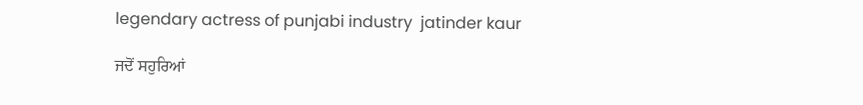legendary actress of punjabi industry  jatinder kaur

ਜਦੋਂ ਸਹੁਰਿਆਂ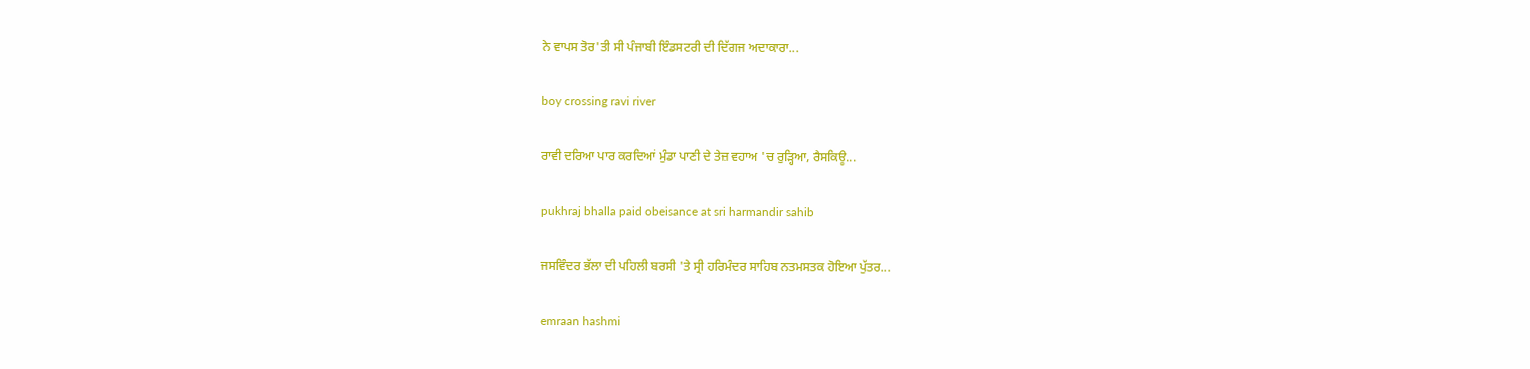ਨੇ ਵਾਪਸ ਤੋਰ'ਤੀ ਸੀ ਪੰਜਾਬੀ ਇੰਡਸਟਰੀ ਦੀ ਦਿੱਗਜ ਅਦਾਕਾਰਾ...

boy crossing ravi river

ਰਾਵੀ ਦਰਿਆ ਪਾਰ ਕਰਦਿਆਂ ਮੁੰਡਾ ਪਾਣੀ ਦੇ ਤੇਜ਼ ਵਹਾਅ 'ਚ ਰੁੜ੍ਹਿਆ, ਰੈਸਕਿਊ...

pukhraj bhalla paid obeisance at sri harmandir sahib

ਜਸਵਿੰਦਰ ਭੱਲਾ ਦੀ ਪਹਿਲੀ ਬਰਸੀ 'ਤੇ ਸ੍ਰੀ ਹਰਿਮੰਦਰ ਸਾਹਿਬ ਨਤਮਸਤਕ ਹੋਇਆ ਪੁੱਤਰ...

emraan hashmi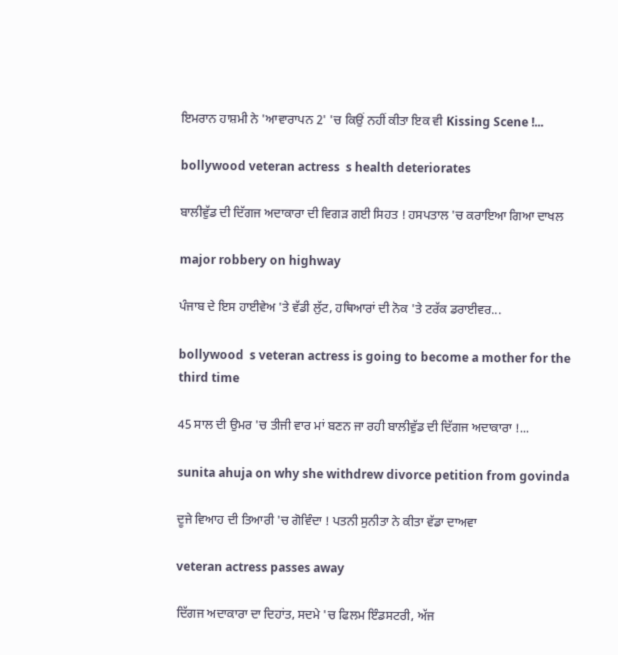ਇਮਰਾਨ ਹਾਸ਼ਮੀ ਨੇ 'ਆਵਾਰਾਪਨ 2' 'ਚ ਕਿਉਂ ਨਹੀਂ ਕੀਤਾ ਇਕ ਵੀ Kissing Scene !...

bollywood veteran actress  s health deteriorates

ਬਾਲੀਵੁੱਡ ਦੀ ਦਿੱਗਜ ਅਦਾਕਾਰਾ ਦੀ ਵਿਗੜ ਗਈ ਸਿਹਤ ! ਹਸਪਤਾਲ 'ਚ ਕਰਾਇਆ ਗਿਆ ਦਾਖਲ

major robbery on highway

ਪੰਜਾਬ ਦੇ ਇਸ ਹਾਈਵੇਅ 'ਤੇ ਵੱਡੀ ਲੁੱਟ, ਹਥਿਆਰਾਂ ਦੀ ਨੋਕ 'ਤੇ ਟਰੱਕ ਡਰਾਈਵਰ...

bollywood  s veteran actress is going to become a mother for the third time

45 ਸਾਲ ਦੀ ਉਮਰ 'ਚ ਤੀਜੀ ਵਾਰ ਮਾਂ ਬਣਨ ਜਾ ਰਹੀ ਬਾਲੀਵੁੱਡ ਦੀ ਦਿੱਗਜ ਅਦਾਕਾਰਾ !...

sunita ahuja on why she withdrew divorce petition from govinda

ਦੂਜੇ ਵਿਆਹ ਦੀ ਤਿਆਰੀ 'ਚ ਗੋਵਿੰਦਾ ! ਪਤਨੀ ਸੁਨੀਤਾ ਨੇ ਕੀਤਾ ਵੱਡਾ ਦਾਅਵਾ

veteran actress passes away

ਦਿੱਗਜ ਅਦਾਕਾਰਾ ਦਾ ਦਿਹਾਂਤ, ਸਦਮੇ 'ਚ ਫਿਲਮ ਇੰਡਸਟਰੀ, ਅੱਜ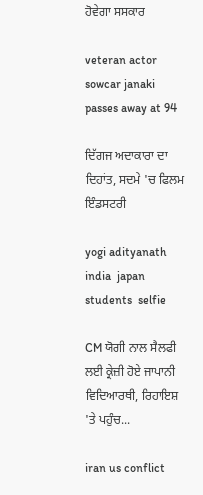ਹੋਵੇਗਾ ਸਸਕਾਰ

veteran actor sowcar janaki passes away at 94

ਦਿੱਗਜ ਅਦਾਕਾਰਾ ਦਾ ਦਿਹਾਂਤ, ਸਦਮੇ 'ਚ ਫਿਲਮ ਇੰਡਸਟਰੀ

yogi adityanath  india  japan  students  selfie

CM ਯੋਗੀ ਨਾਲ ਸੈਲਫੀ ਲਈ ਕ੍ਰੇਜ਼ੀ ਹੋਏ ਜਾਪਾਨੀ ਵਿਦਿਆਰਥੀ, ਰਿਹਾਇਸ਼ 'ਤੇ ਪਹੁੰਚ...

iran us conflict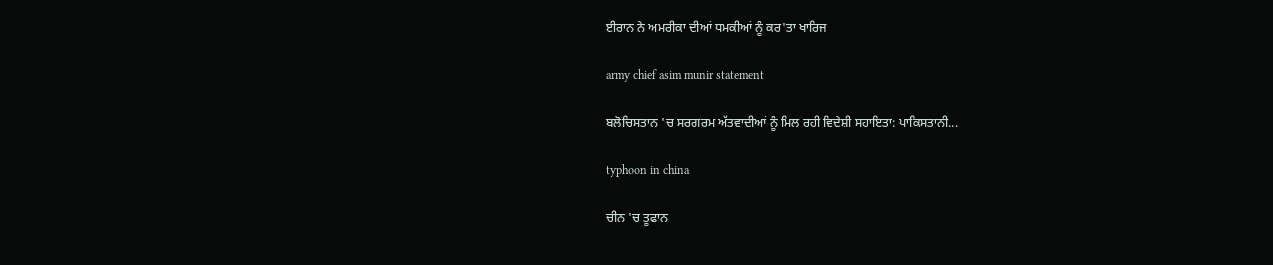ਈਰਾਨ ਨੇ ਅਮਰੀਕਾ ਦੀਆਂ ਧਮਕੀਆਂ ਨੂੰ ਕਰ'ਤਾ ਖਾਰਿਜ

army chief asim munir statement

ਬਲੋਚਿਸਤਾਨ 'ਚ ਸਰਗਰਮ ਅੱਤਵਾਦੀਆਂ ਨੂੰ ਮਿਲ ਰਹੀ ਵਿਦੇਸ਼ੀ ਸਹਾਇਤਾ: ਪਾਕਿਸਤਾਨੀ...

typhoon in china

ਚੀਨ 'ਚ ਤੂਫਾਨ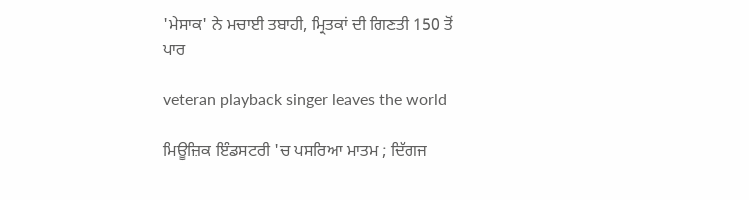'ਮੇਸਾਕ' ਨੇ ਮਚਾਈ ਤਬਾਹੀ, ਮ੍ਰਿਤਕਾਂ ਦੀ ਗਿਣਤੀ 150 ਤੋਂ ਪਾਰ

veteran playback singer leaves the world

ਮਿਊਜ਼ਿਕ ਇੰਡਸਟਰੀ 'ਚ ਪਸਰਿਆ ਮਾਤਮ ; ਦਿੱਗਜ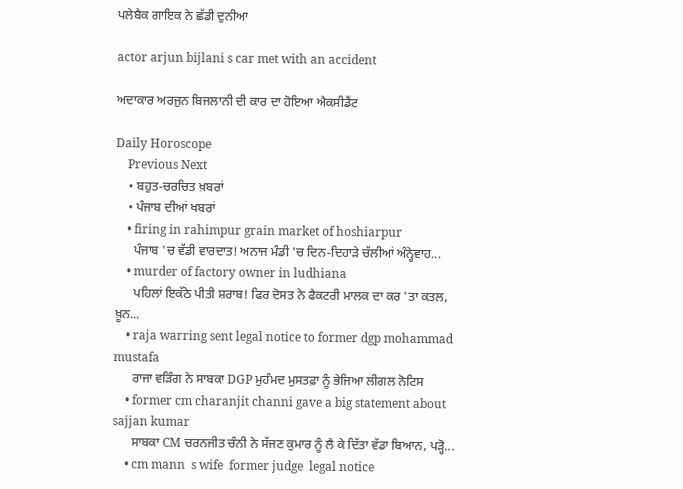ਪਲੇਬੈਕ ਗਾਇਕ ਨੇ ਛੱਡੀ ਦੁਨੀਆ

actor arjun bijlani s car met with an accident

ਅਦਾਕਾਰ ਅਰਜੁਨ ਬਿਜਲਾਨੀ ਦੀ ਕਾਰ ਦਾ ਹੋਇਆ ਐਕਸੀਡੈਂਟ

Daily Horoscope
    Previous Next
    • ਬਹੁਤ-ਚਰਚਿਤ ਖ਼ਬਰਾਂ
    • ਪੰਜਾਬ ਦੀਆਂ ਖਬਰਾਂ
    • firing in rahimpur grain market of hoshiarpur
      ਪੰਜਾਬ 'ਚ ਵੱਡੀ ਵਾਰਦਾਤ! ਅਨਾਜ ਮੰਡੀ 'ਚ ਦਿਨ-ਦਿਹਾੜੇ ਚੱਲੀਆਂ ਅੰਨ੍ਹੇਵਾਹ...
    • murder of factory owner in ludhiana
      ਪਹਿਲਾਂ ਇਕੱਠੇ ਪੀਤੀ ਸ਼ਰਾਬ! ਫਿਰ ਦੋਸਤ ਨੇ ਫੈਕਟਰੀ ਮਾਲਕ ਦਾ ਕਰ 'ਤਾ ਕਤਲ, ਖ਼ੂਨ...
    • raja warring sent legal notice to former dgp mohammad mustafa
      ਰਾਜਾ ਵੜਿੰਗ ਨੇ ਸਾਬਕਾ DGP ਮੁਹੰਮਦ ਮੁਸਤਫ਼ਾ ਨੂੰ ਭੇਜਿਆ ਲੀਗਲ ਨੋਟਿਸ
    • former cm charanjit channi gave a big statement about sajjan kumar
      ਸਾਬਕਾ CM ਚਰਨਜੀਤ ਚੰਨੀ ਨੇ ਸੱਜਣ ਕੁਮਾਰ ਨੂੰ ਲੈ ਕੇ ਦਿੱਤਾ ਵੱਡਾ ਬਿਆਨ, ਪੜ੍ਹੋ...
    • cm mann  s wife  former judge  legal notice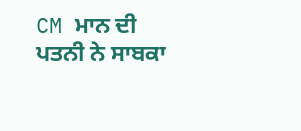CM ਮਾਨ ਦੀ ਪਤਨੀ ਨੇ ਸਾਬਕਾ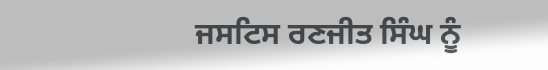ਜਸਟਿਸ ਰਣਜੀਤ ਸਿੰਘ ਨੂੰ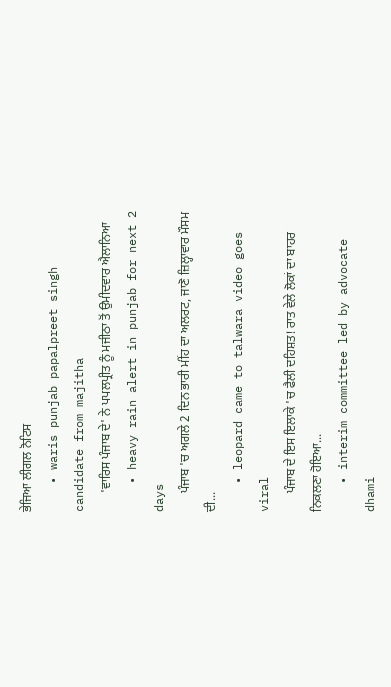ਭੇਜਿਆ ਲੀਗਲ ਨੋਟਿਸ
    • waris punjab papalpreet singh candidate from majitha
      'ਵਾਰਿਸ ਪੰਜਾਬ ਦੇ' ਨੇ ਪਪਲਪ੍ਰੀਤ ਨੂੰ ਮਜੀਠਾ ਤੋਂ ਉਮੀਦਵਾਰ ਐਲਾਨਿਆ
    • heavy rain alert in punjab for next 2 days
      ਪੰਜਾਬ 'ਚ ਅਗਲੇ 2 ਦਿਨ ਭਾਰੀ ਮੀਂਹ ਦਾ ਅਲਰਟ, ਜਾਣੋ ਜ਼ਿਲ੍ਹਾਵਾਰ ਮੌਸਮ ਦੀ...
    • leopard came to talwara video goes viral
      ਪੰਜਾਬ ਦੇ ਇਸ ਇਲਾਕੇ 'ਚ ਫੈਲੀ ਦਹਿਸ਼ਤ! ਰਾਤ ਵੇਲੇ ਲੋਕਾਂ ਦਾ ਬਾਹਰ ਨਿਕਲਣਾ ਹੋਇਆ...
    • interim committee led by advocate dhami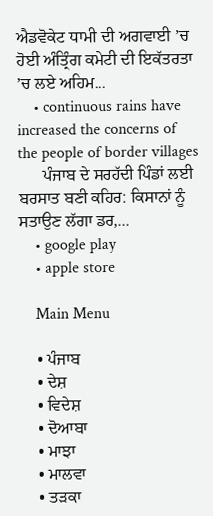ਐਡਵੋਕੇਟ ਧਾਮੀ ਦੀ ਅਗਵਾਈ ’ਚ ਹੋਈ ਅੰਤ੍ਰਿੰਗ ਕਮੇਟੀ ਦੀ ਇਕੱਤਰਤਾ ’ਚ ਲਏ ਅਹਿਮ...
    • continuous rains have increased the concerns of the people of border villages
      ਪੰਜਾਬ ਦੇ ਸਰਹੱਦੀ ਪਿੰਡਾਂ ਲਈ ਬਰਸਾਤ ਬਣੀ ਕਹਿਰ: ਕਿਸਾਨਾਂ ਨੂੰ ਸਤਾਉਣ ਲੱਗਾ ਡਰ,...
    • google play
    • apple store

    Main Menu

    • ਪੰਜਾਬ
    • ਦੇਸ਼
    • ਵਿਦੇਸ਼
    • ਦੋਆਬਾ
    • ਮਾਝਾ
    • ਮਾਲਵਾ
    • ਤੜਕਾ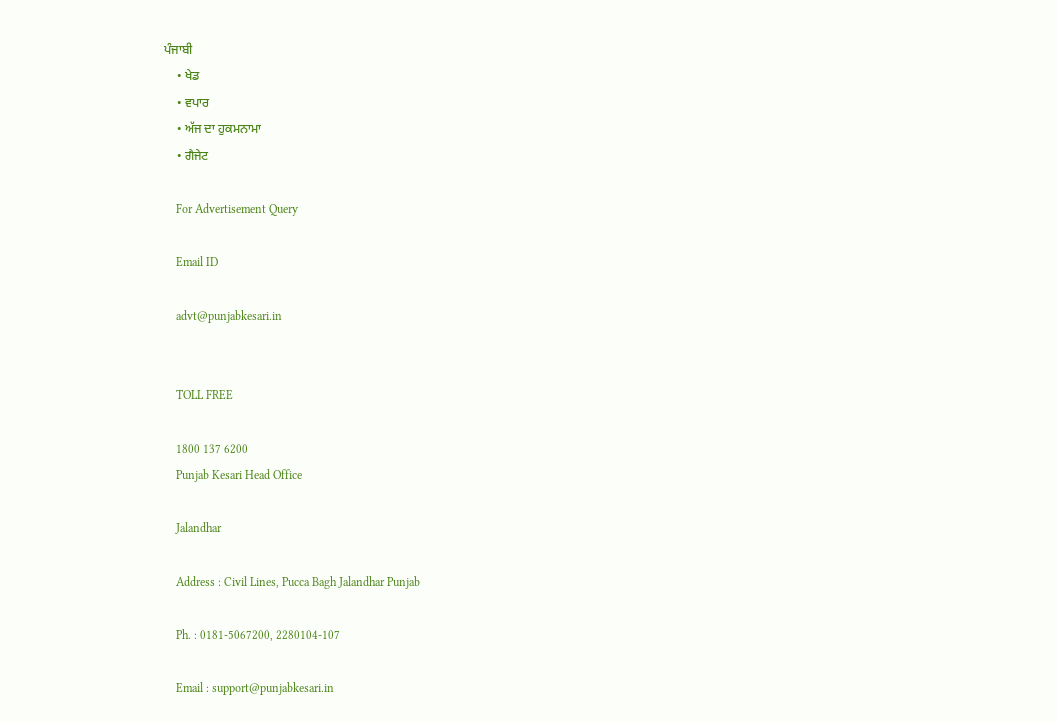ਪੰਜਾਬੀ
    • ਖੇਡ
    • ਵਪਾਰ
    • ਅੱਜ ਦਾ ਹੁਕਮਨਾਮਾ
    • ਗੈਜੇਟ

    For Advertisement Query

    Email ID

    advt@punjabkesari.in


    TOLL FREE

    1800 137 6200
    Punjab Kesari Head Office

    Jalandhar

    Address : Civil Lines, Pucca Bagh Jalandhar Punjab

    Ph. : 0181-5067200, 2280104-107

    Email : support@punjabkesari.in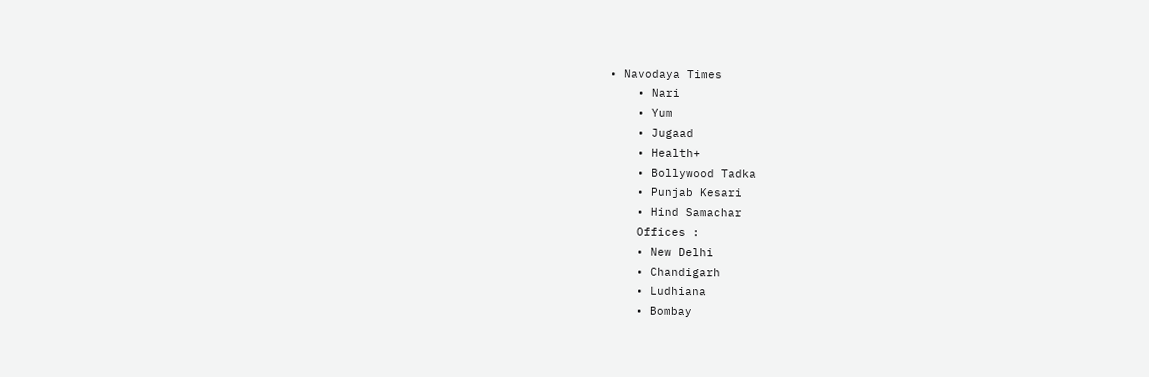• Navodaya Times
    • Nari
    • Yum
    • Jugaad
    • Health+
    • Bollywood Tadka
    • Punjab Kesari
    • Hind Samachar
    Offices :
    • New Delhi
    • Chandigarh
    • Ludhiana
    • Bombay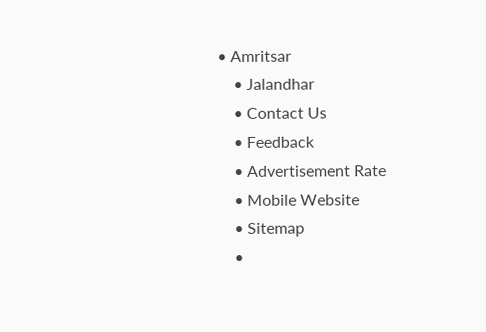• Amritsar
    • Jalandhar
    • Contact Us
    • Feedback
    • Advertisement Rate
    • Mobile Website
    • Sitemap
    •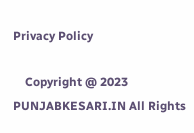Privacy Policy

    Copyright @ 2023 PUNJABKESARI.IN All Rights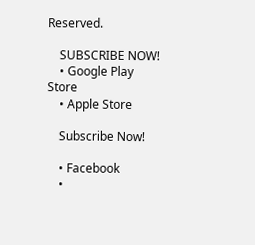Reserved.

    SUBSCRIBE NOW!
    • Google Play Store
    • Apple Store

    Subscribe Now!

    • Facebook
    •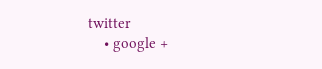twitter
    • google +